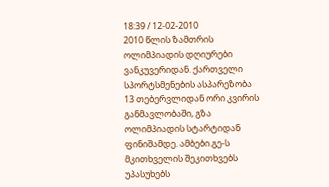18:39 / 12-02-2010
2010 წლის ზამთრის ოლიმპიადის დღიურები ვანკუვერიდან. ქართველი სპორტსმენების ასპარეზობა 13 თებერვლიდან ორი კვირის განმავლობაში, გზა ოლიმპიადის სტარტიდან ფინიშამდე. ამბები.გე-ს მკითხველის შეკითხვებს უპასუხებს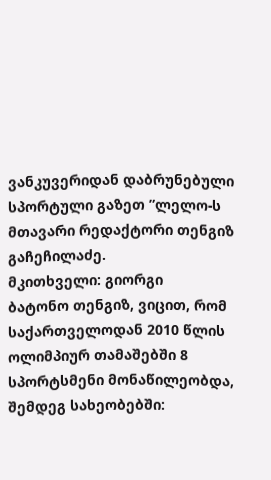ვანკუვერიდან დაბრუნებული სპორტული გაზეთ ”ლელო-ს მთავარი რედაქტორი თენგიზ გაჩეჩილაძე.
მკითხველი: გიორგი
ბატონო თენგიზ, ვიცით, რომ საქართველოდან 2010 წლის ოლიმპიურ თამაშებში 8 სპორტსმენი მონაწილეობდა, შემდეგ სახეობებში: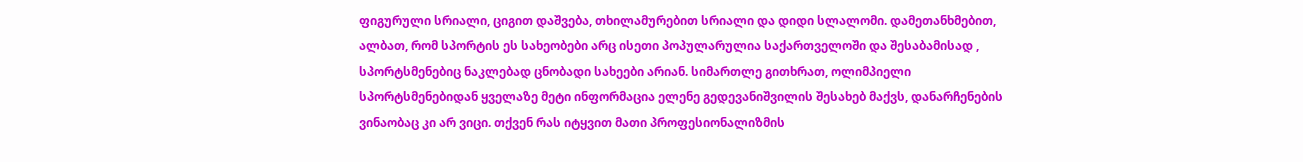ფიგურული სრიალი, ციგით დაშვება, თხილამურებით სრიალი და დიდი სლალომი. დამეთანხმებით, ალბათ, რომ სპორტის ეს სახეობები არც ისეთი პოპულარულია საქართველოში და შესაბამისად , სპორტსმენებიც ნაკლებად ცნობადი სახეები არიან. სიმართლე გითხრათ, ოლიმპიელი სპორტსმენებიდან ყველაზე მეტი ინფორმაცია ელენე გედევანიშვილის შესახებ მაქვს, დანარჩენების ვინაობაც კი არ ვიცი. თქვენ რას იტყვით მათი პროფესიონალიზმის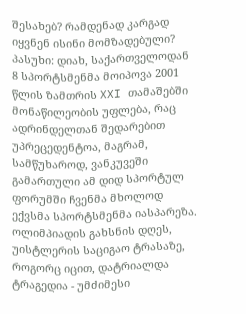შესახებ? რამდენად კარგად იყვნენ ისინი მომზადებული?
პასუხი: დიახ, საქართველოდან 8 სპორტსმენმა მოიპოვა 2001 წლის ზამთრის XXI თამაშებში მონაწილეობის უფლება, რაც ადრინდელთან შედარებით უპრეცედენტოა, მაგრამ, სამწუხაროდ, ვანკუვეში გამართული ამ დიდ სპორტულ ფორუმში ჩვენმა მხოლოდ ექვსმა სპორტსმენმა იასპარეზა. ოლიმპიადის გახსნის დღეს, უისტლერის საციგაო ტრასაზე, როგორც იცით, დატრიალდა ტრაგედია - უმძიმესი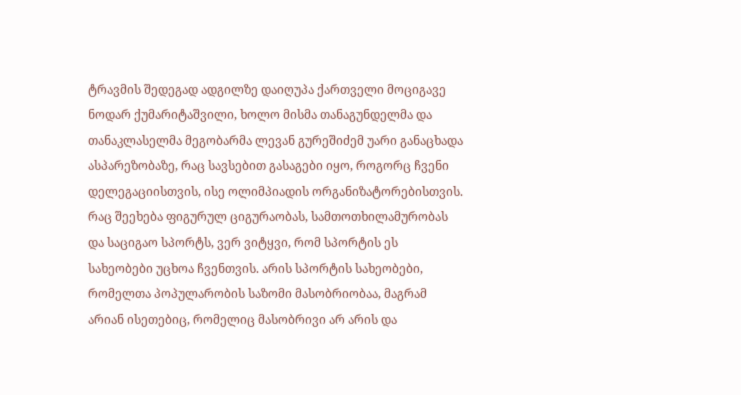ტრავმის შედეგად ადგილზე დაიღუპა ქართველი მოციგავე ნოდარ ქუმარიტაშვილი, ხოლო მისმა თანაგუნდელმა და თანაკლასელმა მეგობარმა ლევან გურეშიძემ უარი განაცხადა ასპარეზობაზე, რაც სავსებით გასაგები იყო, როგორც ჩვენი დელეგაციისთვის, ისე ოლიმპიადის ორგანიზატორებისთვის.
რაც შეეხება ფიგურულ ციგურაობას, სამთოთხილამურობას და საციგაო სპორტს, ვერ ვიტყვი, რომ სპორტის ეს სახეობები უცხოა ჩვენთვის. არის სპორტის სახეობები, რომელთა პოპულარობის საზომი მასობრიობაა, მაგრამ არიან ისეთებიც, რომელიც მასობრივი არ არის და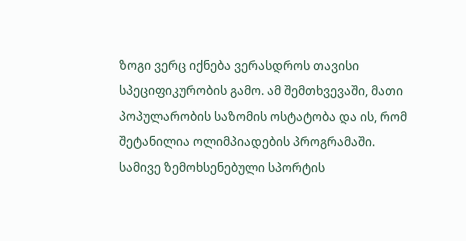ზოგი ვერც იქნება ვერასდროს თავისი სპეციფიკურობის გამო. ამ შემთხვევაში, მათი პოპულარობის საზომის ოსტატობა და ის, რომ შეტანილია ოლიმპიადების პროგრამაში. სამივე ზემოხსენებული სპორტის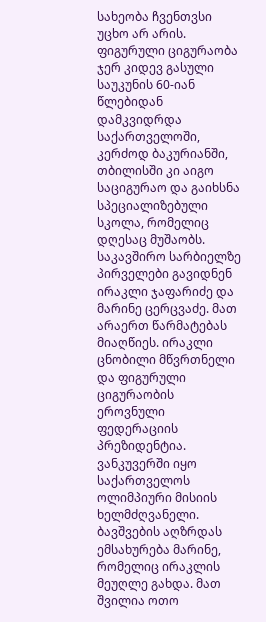სახეობა ჩვენთვსი უცხო არ არის. ფიგურული ციგურაობა ჯერ კიდევ გასული საუკუნის 60-იან წლებიდან დამკვიდრდა საქართველოში, კერძოდ ბაკურიანში, თბილისში კი აიგო საციგურაო და გაიხსნა სპეციალიზებული სკოლა, რომელიც დღესაც მუშაობს.
საკავშირო სარბიელზე პირველები გავიდნენ ირაკლი ჯაფარიძე და მარინე ცერცვაძე. მათ არაერთ წარმატებას მიაღწიეს. ირაკლი ცნობილი მწვრთნელი და ფიგურული ციგურაობის ეროვნული ფედერაციის პრეზიდენტია. ვანკუვერში იყო საქართველოს ოლიმპიური მისიის ხელმძღვანელი. ბავშვების აღზრდას ემსახურება მარინე, რომელიც ირაკლის მეუღლე გახდა. მათ შვილია ოთო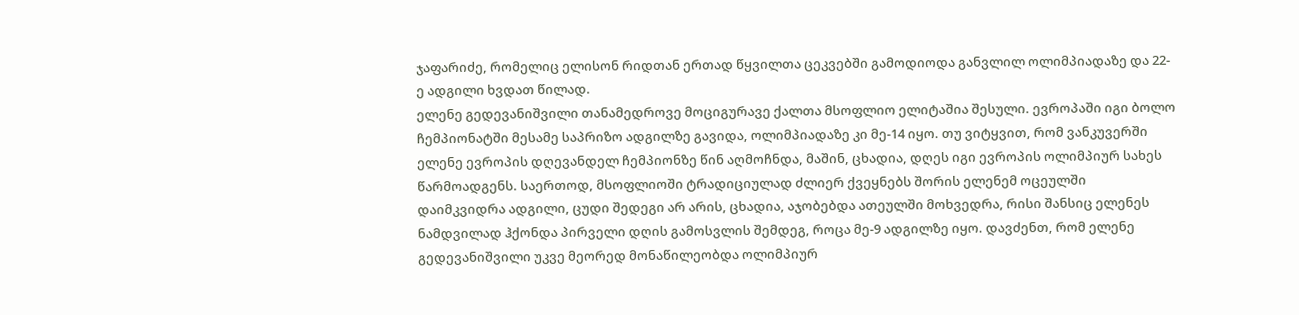ჯაფარიძე, რომელიც ელისონ რიდთან ერთად წყვილთა ცეკვებში გამოდიოდა განვლილ ოლიმპიადაზე და 22-ე ადგილი ხვდათ წილად.
ელენე გედევანიშვილი თანამედროვე მოციგურავე ქალთა მსოფლიო ელიტაშია შესული. ევროპაში იგი ბოლო ჩემპიონატში მესამე საპრიზო ადგილზე გავიდა, ოლიმპიადაზე კი მე-14 იყო. თუ ვიტყვით, რომ ვანკუვერში ელენე ევროპის დღევანდელ ჩემპიონზე წინ აღმოჩნდა, მაშინ, ცხადია, დღეს იგი ევროპის ოლიმპიურ სახეს წარმოადგენს. საერთოდ, მსოფლიოში ტრადიციულად ძლიერ ქვეყნებს შორის ელენემ ოცეულში დაიმკვიდრა ადგილი, ცუდი შედეგი არ არის, ცხადია, აჯობებდა ათეულში მოხვედრა, რისი შანსიც ელენეს ნამდვილად ჰქონდა პირველი დღის გამოსვლის შემდეგ, როცა მე-9 ადგილზე იყო. დავძენთ, რომ ელენე გედევანიშვილი უკვე მეორედ მონაწილეობდა ოლიმპიურ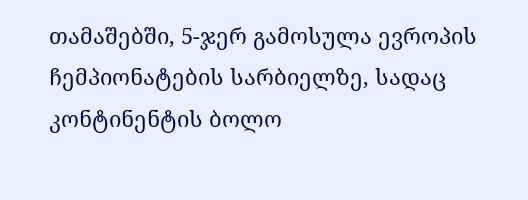თამაშებში, 5-ჯერ გამოსულა ევროპის ჩემპიონატების სარბიელზე, სადაც კონტინენტის ბოლო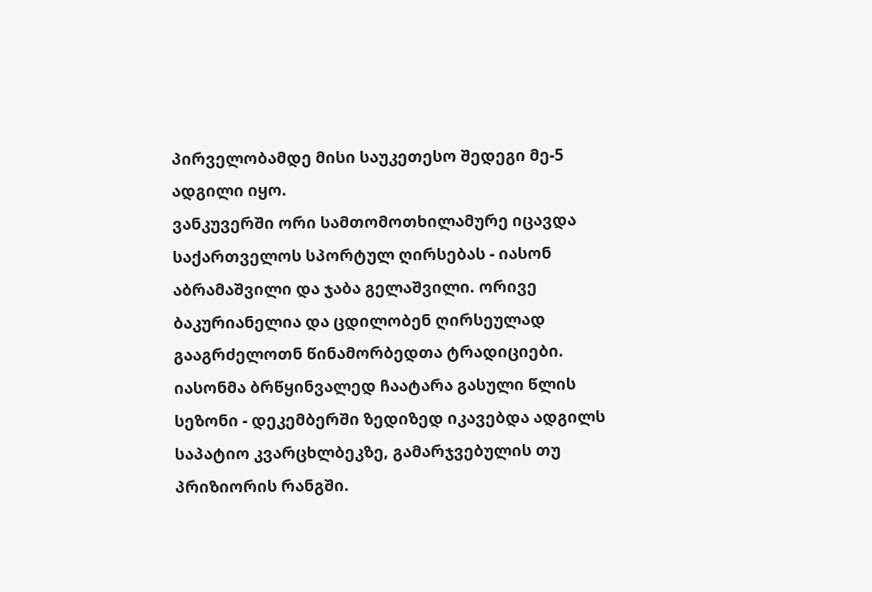პირველობამდე მისი საუკეთესო შედეგი მე-5 ადგილი იყო.
ვანკუვერში ორი სამთომოთხილამურე იცავდა საქართველოს სპორტულ ღირსებას - იასონ აბრამაშვილი და ჯაბა გელაშვილი. ორივე ბაკურიანელია და ცდილობენ ღირსეულად გააგრძელოთნ წინამორბედთა ტრადიციები. იასონმა ბრწყინვალედ ჩაატარა გასული წლის სეზონი - დეკემბერში ზედიზედ იკავებდა ადგილს საპატიო კვარცხლბეკზე, გამარჯვებულის თუ პრიზიორის რანგში.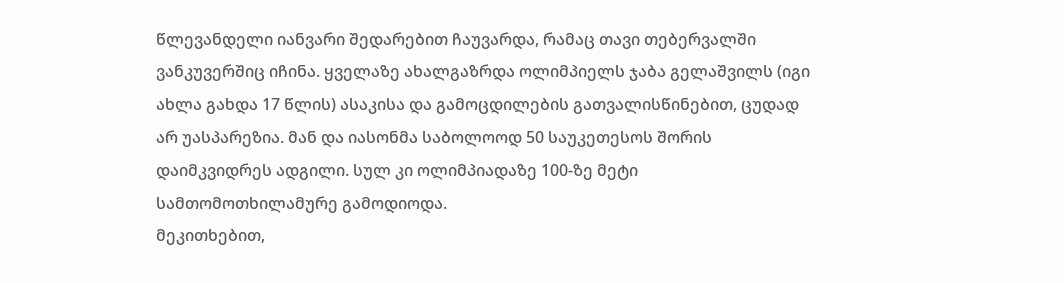წლევანდელი იანვარი შედარებით ჩაუვარდა, რამაც თავი თებერვალში ვანკუვერშიც იჩინა. ყველაზე ახალგაზრდა ოლიმპიელს ჯაბა გელაშვილს (იგი ახლა გახდა 17 წლის) ასაკისა და გამოცდილების გათვალისწინებით, ცუდად არ უასპარეზია. მან და იასონმა საბოლოოდ 50 საუკეთესოს შორის დაიმკვიდრეს ადგილი. სულ კი ოლიმპიადაზე 100-ზე მეტი სამთომოთხილამურე გამოდიოდა.
მეკითხებით,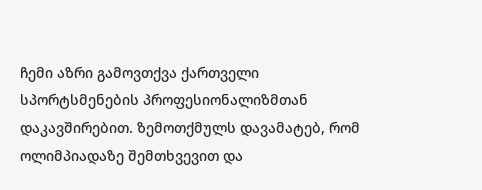ჩემი აზრი გამოვთქვა ქართველი სპორტსმენების პროფესიონალიზმთან დაკავშირებით. ზემოთქმულს დავამატებ, რომ ოლიმპიადაზე შემთხვევით და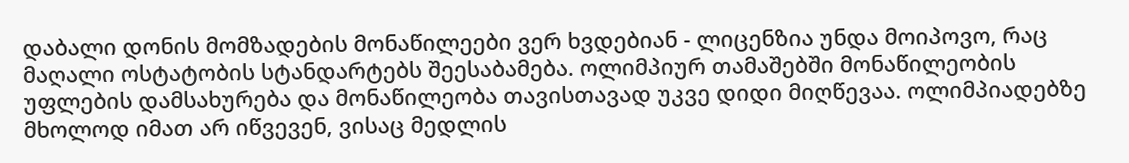დაბალი დონის მომზადების მონაწილეები ვერ ხვდებიან - ლიცენზია უნდა მოიპოვო, რაც მაღალი ოსტატობის სტანდარტებს შეესაბამება. ოლიმპიურ თამაშებში მონაწილეობის უფლების დამსახურება და მონაწილეობა თავისთავად უკვე დიდი მიღწევაა. ოლიმპიადებზე მხოლოდ იმათ არ იწვევენ, ვისაც მედლის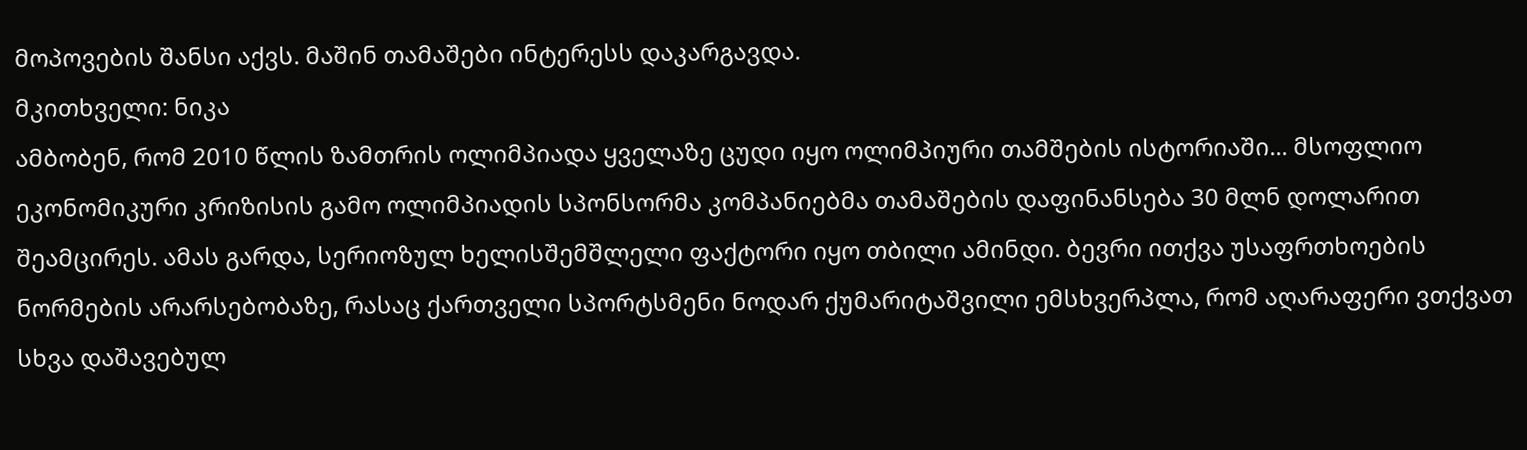მოპოვების შანსი აქვს. მაშინ თამაშები ინტერესს დაკარგავდა.
მკითხველი: ნიკა
ამბობენ, რომ 2010 წლის ზამთრის ოლიმპიადა ყველაზე ცუდი იყო ოლიმპიური თამშების ისტორიაში... მსოფლიო ეკონომიკური კრიზისის გამო ოლიმპიადის სპონსორმა კომპანიებმა თამაშების დაფინანსება 30 მლნ დოლარით შეამცირეს. ამას გარდა, სერიოზულ ხელისშემშლელი ფაქტორი იყო თბილი ამინდი. ბევრი ითქვა უსაფრთხოების ნორმების არარსებობაზე, რასაც ქართველი სპორტსმენი ნოდარ ქუმარიტაშვილი ემსხვერპლა, რომ აღარაფერი ვთქვათ სხვა დაშავებულ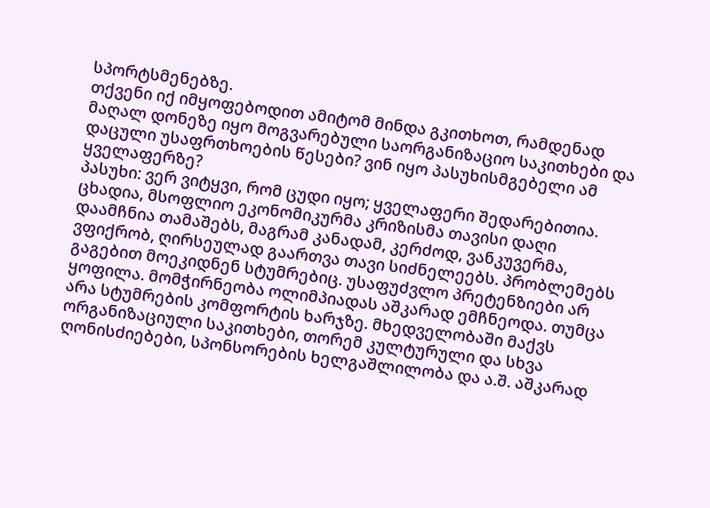სპორტსმენებზე.
თქვენი იქ იმყოფებოდით ამიტომ მინდა გკითხოთ, რამდენად მაღალ დონეზე იყო მოგვარებული საორგანიზაციო საკითხები და დაცული უსაფრთხოების წესები? ვინ იყო პასუხისმგებელი ამ ყველაფერზე?
პასუხი: ვერ ვიტყვი, რომ ცუდი იყო; ყველაფერი შედარებითია. ცხადია, მსოფლიო ეკონომიკურმა კრიზისმა თავისი დაღი დაამჩნია თამაშებს, მაგრამ კანადამ, კერძოდ, ვანკუვერმა, ვფიქრობ, ღირსეულად გაართვა თავი სიძნელეებს. პრობლემებს გაგებით მოეკიდნენ სტუმრებიც. უსაფუძვლო პრეტენზიები არ ყოფილა. მომჭირნეობა ოლიმპიადას აშკარად ემჩნეოდა. თუმცა არა სტუმრების კომფორტის ხარჯზე. მხედველობაში მაქვს ორგანიზაციული საკითხები, თორემ კულტურული და სხვა ღონისძიებები, სპონსორების ხელგაშლილობა და ა.შ. აშკარად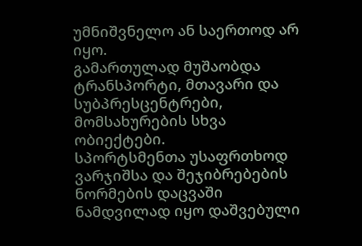უმნიშვნელო ან საერთოდ არ იყო.
გამართულად მუშაობდა ტრანსპორტი, მთავარი და სუბპრესცენტრები, მომსახურების სხვა ობიექტები.
სპორტსმენთა უსაფრთხოდ ვარჯიშსა და შეჯიბრებების ნორმების დაცვაში ნამდვილად იყო დაშვებული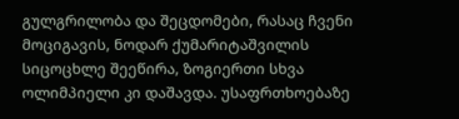გულგრილობა და შეცდომები, რასაც ჩვენი მოციგავის, ნოდარ ქუმარიტაშვილის სიცოცხლე შეეწირა, ზოგიერთი სხვა ოლიმპიელი კი დაშავდა. უსაფრთხოებაზე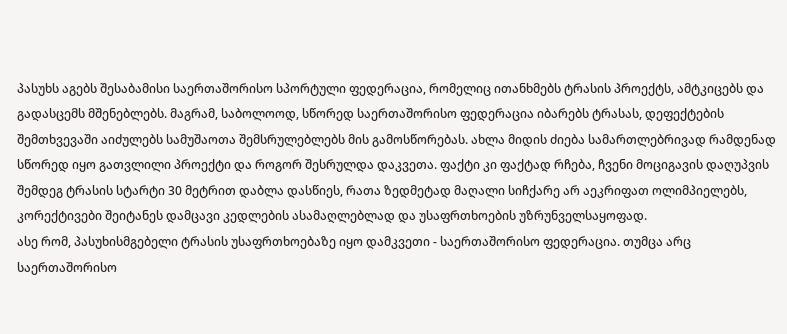პასუხს აგებს შესაბამისი საერთაშორისო სპორტული ფედერაცია, რომელიც ითანხმებს ტრასის პროექტს, ამტკიცებს და გადასცემს მშენებლებს. მაგრამ, საბოლოოდ, სწორედ საერთაშორისო ფედერაცია იბარებს ტრასას, დეფექტების შემთხვევაში აიძულებს სამუშაოთა შემსრულებლებს მის გამოსწორებას. ახლა მიდის ძიება სამართლებრივად რამდენად სწორედ იყო გათვლილი პროექტი და როგორ შესრულდა დაკვეთა. ფაქტი კი ფაქტად რჩება, ჩვენი მოციგავის დაღუპვის შემდეგ ტრასის სტარტი 30 მეტრით დაბლა დასწიეს, რათა ზედმეტად მაღალი სიჩქარე არ აეკრიფათ ოლიმპიელებს, კორექტივები შეიტანეს დამცავი კედლების ასამაღლებლად და უსაფრთხოების უზრუნველსაყოფად.
ასე რომ, პასუხისმგებელი ტრასის უსაფრთხოებაზე იყო დამკვეთი - საერთაშორისო ფედერაცია. თუმცა არც საერთაშორისო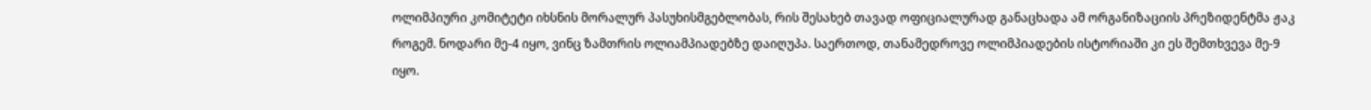ოლიმპიური კომიტეტი იხსნის მორალურ პასუხისმგებლობას, რის შესახებ თავად ოფიციალურად განაცხადა ამ ორგანიზაციის პრეზიდენტმა ჟაკ როგემ. ნოდარი მე-4 იყო, ვინც ზამთრის ოლიამპიადებზე დაიღუპა. საერთოდ, თანამედროვე ოლიმპიადების ისტორიაში კი ეს შემთხვევა მე-9 იყო.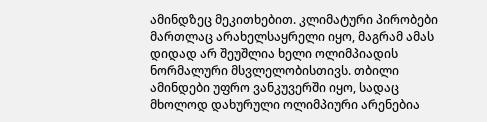ამინდზეც მეკითხებით. კლიმატური პირობები მართლაც არახელსაყრელი იყო, მაგრამ ამას დიდად არ შეუშლია ხელი ოლიმპიადის ნორმალური მსვლელობისთივს. თბილი ამინდები უფრო ვანკუვერში იყო, სადაც მხოლოდ დახურული ოლიმპიური არენებია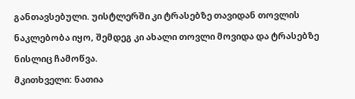განთავსებული. უისტლერში კი ტრასებზე თავიდან თოვლის ნაკლებობა იყო, შემდეგ კი ახალი თოვლი მოვიდა და ტრასებზე ნისლიც ჩამოწვა.
მკითხველი: ნათია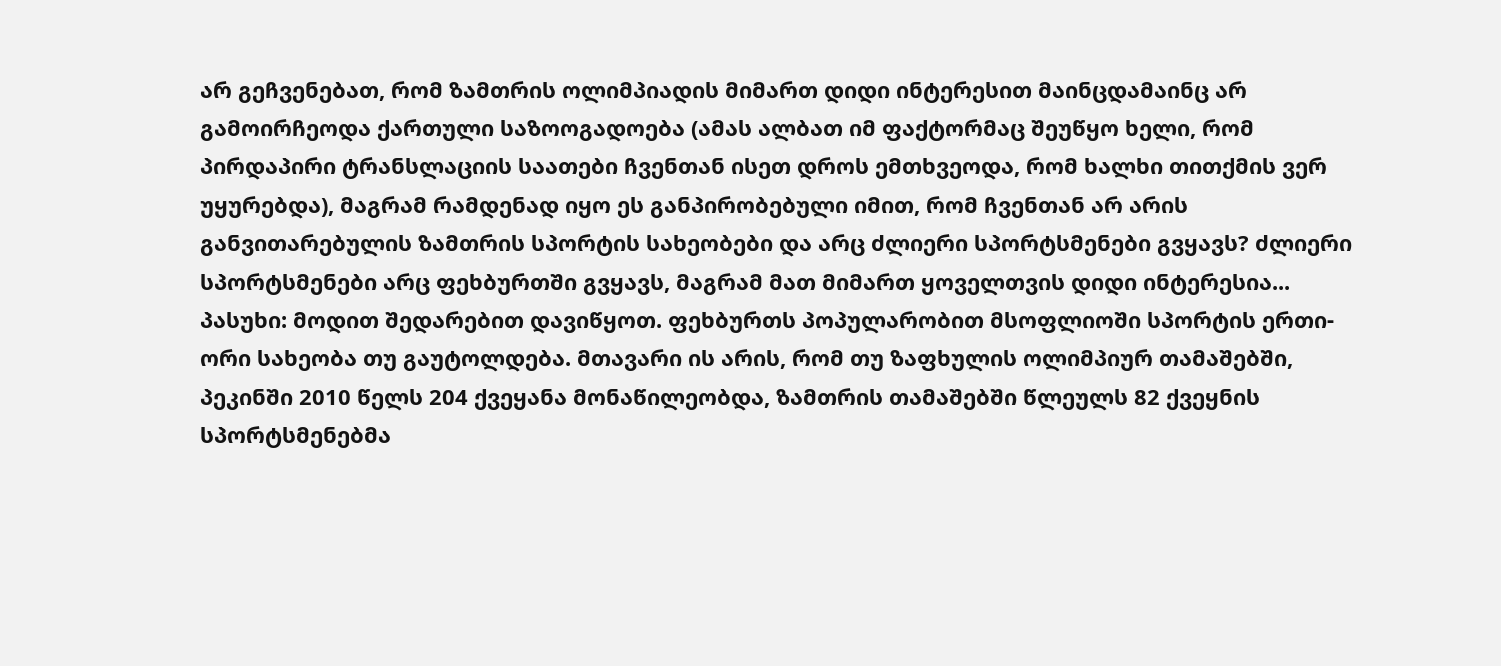არ გეჩვენებათ, რომ ზამთრის ოლიმპიადის მიმართ დიდი ინტერესით მაინცდამაინც არ გამოირჩეოდა ქართული საზოოგადოება (ამას ალბათ იმ ფაქტორმაც შეუწყო ხელი, რომ პირდაპირი ტრანსლაციის საათები ჩვენთან ისეთ დროს ემთხვეოდა, რომ ხალხი თითქმის ვერ უყურებდა), მაგრამ რამდენად იყო ეს განპირობებული იმით, რომ ჩვენთან არ არის განვითარებულის ზამთრის სპორტის სახეობები და არც ძლიერი სპორტსმენები გვყავს? ძლიერი სპორტსმენები არც ფეხბურთში გვყავს, მაგრამ მათ მიმართ ყოველთვის დიდი ინტერესია...
პასუხი: მოდით შედარებით დავიწყოთ. ფეხბურთს პოპულარობით მსოფლიოში სპორტის ერთი-ორი სახეობა თუ გაუტოლდება. მთავარი ის არის, რომ თუ ზაფხულის ოლიმპიურ თამაშებში, პეკინში 2010 წელს 204 ქვეყანა მონაწილეობდა, ზამთრის თამაშებში წლეულს 82 ქვეყნის სპორტსმენებმა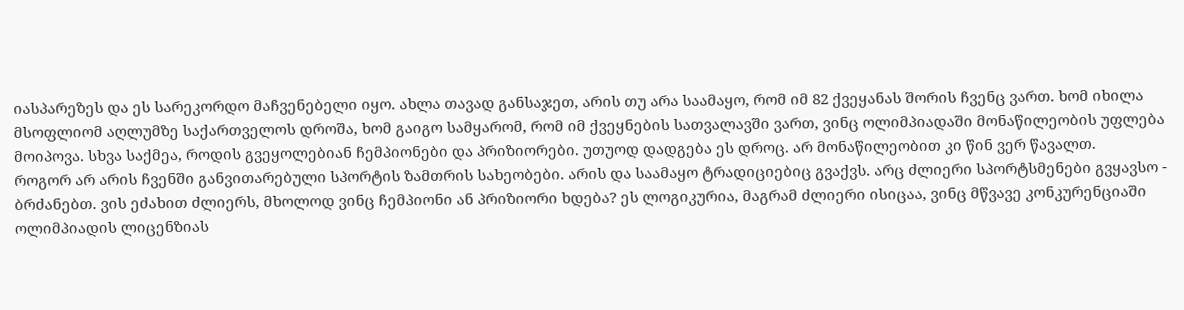იასპარეზეს და ეს სარეკორდო მაჩვენებელი იყო. ახლა თავად განსაჯეთ, არის თუ არა საამაყო, რომ იმ 82 ქვეყანას შორის ჩვენც ვართ. ხომ იხილა მსოფლიომ აღლუმზე საქართველოს დროშა, ხომ გაიგო სამყარომ, რომ იმ ქვეყნების სათვალავში ვართ, ვინც ოლიმპიადაში მონაწილეობის უფლება მოიპოვა. სხვა საქმეა, როდის გვეყოლებიან ჩემპიონები და პრიზიორები. უთუოდ დადგება ეს დროც. არ მონაწილეობით კი წინ ვერ წავალთ.
როგორ არ არის ჩვენში განვითარებული სპორტის ზამთრის სახეობები. არის და საამაყო ტრადიციებიც გვაქვს. არც ძლიერი სპორტსმენები გვყავსო - ბრძანებთ. ვის ეძახით ძლიერს, მხოლოდ ვინც ჩემპიონი ან პრიზიორი ხდება? ეს ლოგიკურია, მაგრამ ძლიერი ისიცაა, ვინც მწვავე კონკურენციაში ოლიმპიადის ლიცენზიას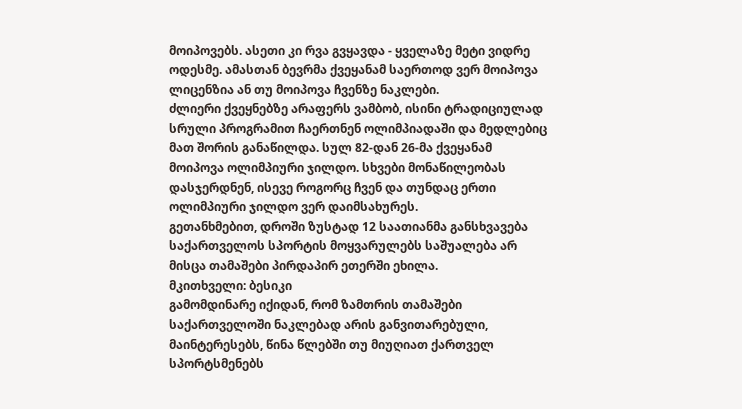მოიპოვებს. ასეთი კი რვა გვყავდა - ყველაზე მეტი ვიდრე ოდესმე. ამასთან ბევრმა ქვეყანამ საერთოდ ვერ მოიპოვა ლიცენზია ან თუ მოიპოვა ჩვენზე ნაკლები.
ძლიერი ქვეყნებზე არაფერს ვამბობ, ისინი ტრადიციულად სრული პროგრამით ჩაერთნენ ოლიმპიადაში და მედლებიც მათ შორის განაწილდა. სულ 82-დან 26-მა ქვეყანამ მოიპოვა ოლიმპიური ჯილდო. სხვები მონაწილეობას დასჯერდნენ, ისევე როგორც ჩვენ და თუნდაც ერთი ოლიმპიური ჯილდო ვერ დაიმსახურეს.
გეთანხმებით, დროში ზუსტად 12 საათიანმა განსხვავება საქართველოს სპორტის მოყვარულებს საშუალება არ მისცა თამაშები პირდაპირ ეთერში ეხილა.
მკითხველი: ბესიკი
გამომდინარე იქიდან, რომ ზამთრის თამაშები საქართველოში ნაკლებად არის განვითარებული, მაინტერესებს, წინა წლებში თუ მიუღიათ ქართველ სპორტსმენებს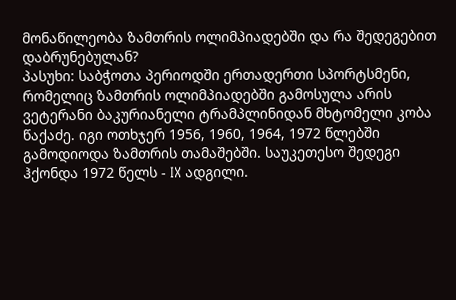მონაწილეობა ზამთრის ოლიმპიადებში და რა შედეგებით დაბრუნებულან?
პასუხი: საბჭოთა პერიოდში ერთადერთი სპორტსმენი, რომელიც ზამთრის ოლიმპიადებში გამოსულა არის ვეტერანი ბაკურიანელი ტრამპლინიდან მხტომელი კობა წაქაძე. იგი ოთხჯერ 1956, 1960, 1964, 1972 წლებში გამოდიოდა ზამთრის თამაშებში. საუკეთესო შედეგი ჰქონდა 1972 წელს - IX ადგილი.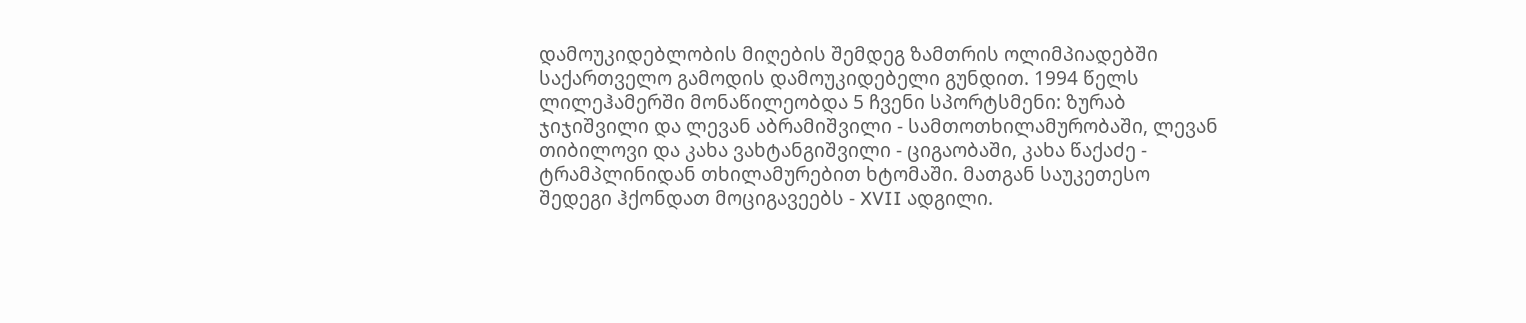დამოუკიდებლობის მიღების შემდეგ ზამთრის ოლიმპიადებში საქართველო გამოდის დამოუკიდებელი გუნდით. 1994 წელს ლილეჰამერში მონაწილეობდა 5 ჩვენი სპორტსმენი: ზურაბ ჯიჯიშვილი და ლევან აბრამიშვილი - სამთოთხილამურობაში, ლევან თიბილოვი და კახა ვახტანგიშვილი - ციგაობაში, კახა წაქაძე - ტრამპლინიდან თხილამურებით ხტომაში. მათგან საუკეთესო შედეგი ჰქონდათ მოციგავეებს - XVII ადგილი.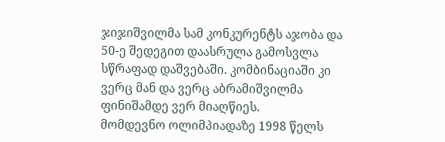ჯიჯიშვილმა სამ კონკურენტს აჯობა და 50-ე შედეგით დაასრულა გამოსვლა სწრაფად დაშვებაში. კომბინაციაში კი ვერც მან და ვერც აბრამიშვილმა ფინიშამდე ვერ მიაღწიეს.
მომდევნო ოლიმპიადაზე 1998 წელს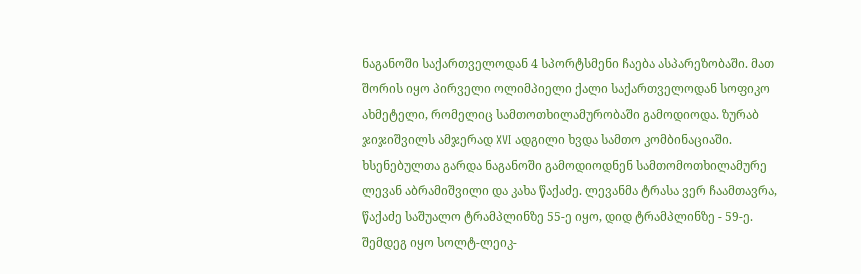ნაგანოში საქართველოდან 4 სპორტსმენი ჩაება ასპარეზობაში. მათ შორის იყო პირველი ოლიმპიელი ქალი საქართველოდან სოფიკო ახმეტელი, რომელიც სამთოთხილამურობაში გამოდიოდა. ზურაბ ჯიჯიშვილს ამჯერად XVI ადგილი ხვდა სამთო კომბინაციაში. ხსენებულთა გარდა ნაგანოში გამოდიოდნენ სამთომოთხილამურე ლევან აბრამიშვილი და კახა წაქაძე. ლევანმა ტრასა ვერ ჩაამთავრა, წაქაძე საშუალო ტრამპლინზე 55-ე იყო, დიდ ტრამპლინზე - 59-ე.
შემდეგ იყო სოლტ-ლეიკ-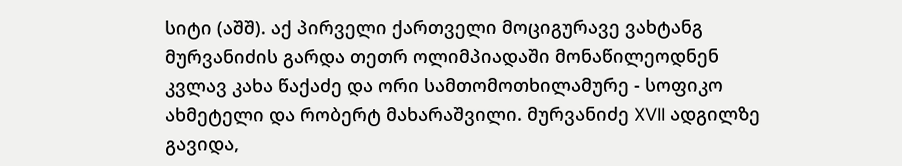სიტი (აშშ). აქ პირველი ქართველი მოციგურავე ვახტანგ მურვანიძის გარდა თეთრ ოლიმპიადაში მონაწილეოდნენ კვლავ კახა წაქაძე და ორი სამთომოთხილამურე - სოფიკო ახმეტელი და რობერტ მახარაშვილი. მურვანიძე XVII ადგილზე გავიდა,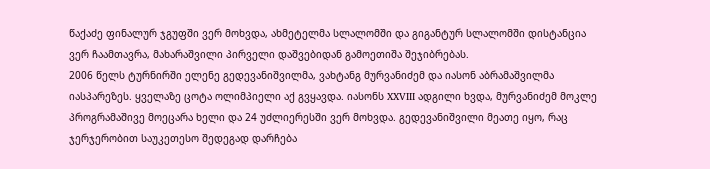წაქაძე ფინალურ ჯგუფში ვერ მოხვდა, ახმეტელმა სლალომში და გიგანტურ სლალომში დისტანცია ვერ ჩაამთავრა, მახარაშვილი პირველი დაშვებიდან გამოეთიშა შეჯიბრებას.
2006 წელს ტურნირში ელენე გედევანიშვილმა, ვახტანგ მურვანიძემ და იასონ აბრამაშვილმა იასპარეზეს. ყველაზე ცოტა ოლიმპიელი აქ გვყავდა. იასონს XXVIII ადგილი ხვდა, მურვანიძემ მოკლე პროგრამაშივე მოეცარა ხელი და 24 უძლიერესში ვერ მოხვდა. გედევანიშვილი მეათე იყო, რაც ჯერჯერობით საუკეთესო შედეგად დარჩება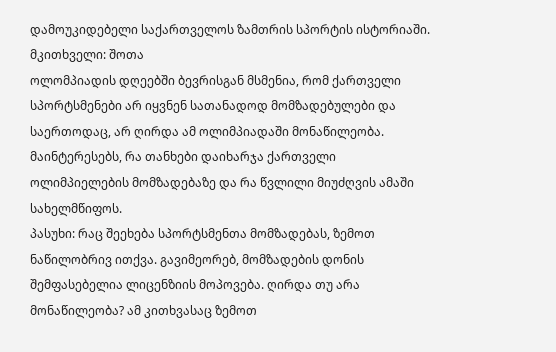დამოუკიდებელი საქართველოს ზამთრის სპორტის ისტორიაში.
მკითხველი: შოთა
ოლომპიადის დღეებში ბევრისგან მსმენია, რომ ქართველი სპორტსმენები არ იყვნენ სათანადოდ მომზადებულები და საერთოდაც, არ ღირდა ამ ოლიმპიადაში მონაწილეობა. მაინტერესებს, რა თანხები დაიხარჯა ქართველი ოლიმპიელების მომზადებაზე და რა წვლილი მიუძღვის ამაში სახელმწიფოს.
პასუხი: რაც შეეხება სპორტსმენთა მომზადებას, ზემოთ ნაწილობრივ ითქვა. გავიმეორებ, მომზადების დონის შემფასებელია ლიცენზიის მოპოვება. ღირდა თუ არა მონაწილეობა? ამ კითხვასაც ზემოთ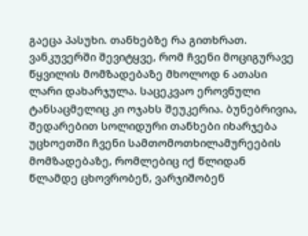გაეცა პასუხი. თანხებზე რა გითხრათ. ვანკუვერში შევიტყვე, რომ ჩვენი მოციგურავე წყვილის მომზადებაზე მხოლოდ 6 ათასი ლარი დახარჯულა. საცეკვაო ეროვნული ტანსაცმელიც კი ოჯახს შეუკერია. ბუნებრივია, შედარებით სოლიდური თანხები იხარჯება უცხოეთში ჩვენი სამთომოთხილამურეების მომზადებაზე, რომლებიც იქ წლიდან წლამდე ცხოვრობენ, ვარჯიშობენ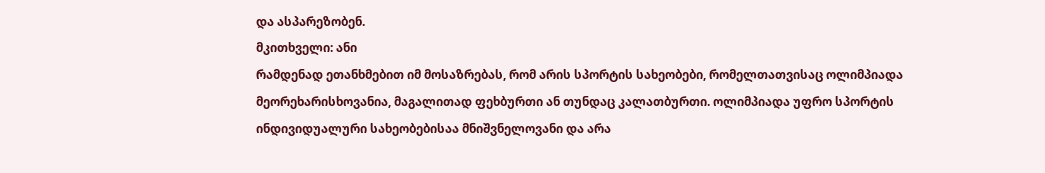და ასპარეზობენ.
მკითხველი: ანი
რამდენად ეთანხმებით იმ მოსაზრებას, რომ არის სპორტის სახეობები, რომელთათვისაც ოლიმპიადა მეორეხარისხოვანია, მაგალითად ფეხბურთი ან თუნდაც კალათბურთი. ოლიმპიადა უფრო სპორტის ინდივიდუალური სახეობებისაა მნიშვნელოვანი და არა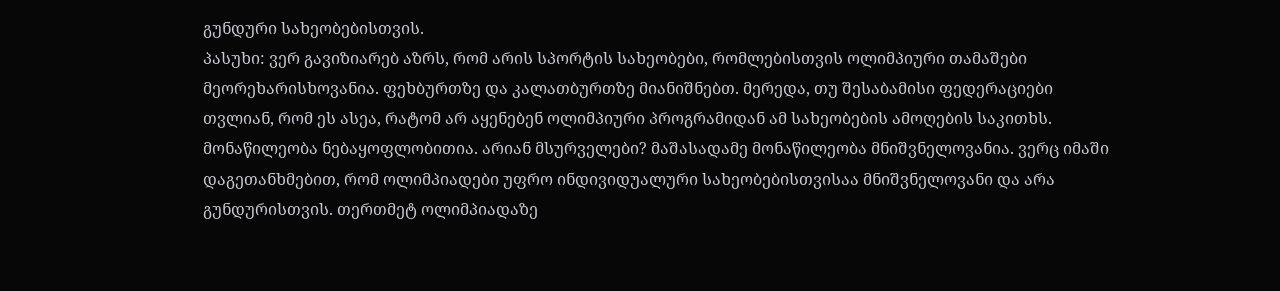გუნდური სახეობებისთვის.
პასუხი: ვერ გავიზიარებ აზრს, რომ არის სპორტის სახეობები, რომლებისთვის ოლიმპიური თამაშები მეორეხარისხოვანია. ფეხბურთზე და კალათბურთზე მიანიშნებთ. მერედა, თუ შესაბამისი ფედერაციები თვლიან, რომ ეს ასეა, რატომ არ აყენებენ ოლიმპიური პროგრამიდან ამ სახეობების ამოღების საკითხს. მონაწილეობა ნებაყოფლობითია. არიან მსურველები? მაშასადამე მონაწილეობა მნიშვნელოვანია. ვერც იმაში დაგეთანხმებით, რომ ოლიმპიადები უფრო ინდივიდუალური სახეობებისთვისაა მნიშვნელოვანი და არა გუნდურისთვის. თერთმეტ ოლიმპიადაზე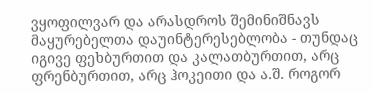ვყოფილვარ და არასდროს შემინიშნავს მაყურებელთა დაუინტერესებლობა - თუნდაც იგივე ფეხბურთით და კალათბურთით, არც ფრენბურთით, არც ჰოკეითი და ა.შ. როგორ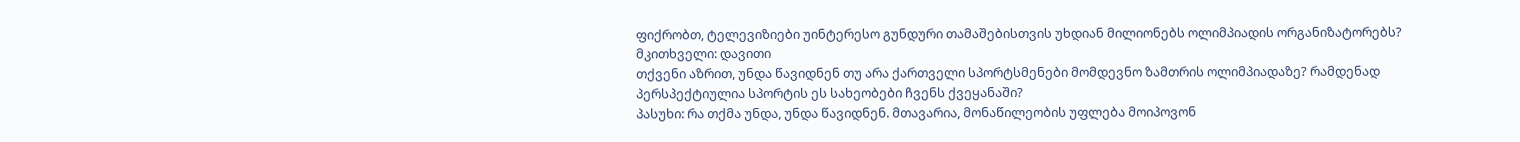ფიქრობთ, ტელევიზიები უინტერესო გუნდური თამაშებისთვის უხდიან მილიონებს ოლიმპიადის ორგანიზატორებს?
მკითხველი: დავითი
თქვენი აზრით, უნდა წავიდნენ თუ არა ქართველი სპორტსმენები მომდევნო ზამთრის ოლიმპიადაზე? რამდენად პერსპექტიულია სპორტის ეს სახეობები ჩვენს ქვეყანაში?
პასუხი: რა თქმა უნდა, უნდა წავიდნენ. მთავარია, მონაწილეობის უფლება მოიპოვონ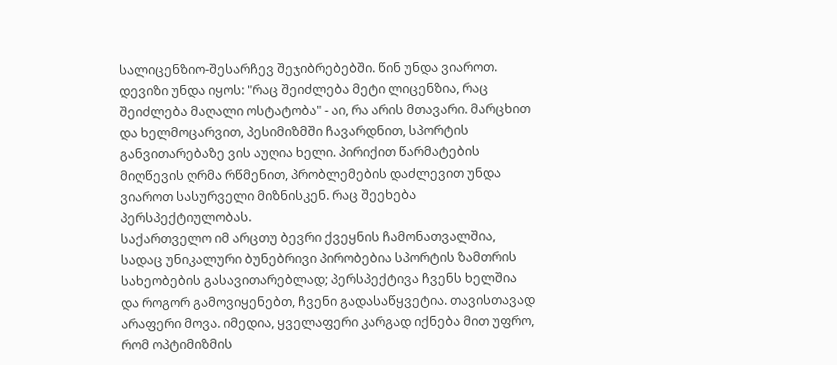სალიცენზიო-შესარჩევ შეჯიბრებებში. წინ უნდა ვიაროთ. დევიზი უნდა იყოს: "რაც შეიძლება მეტი ლიცენზია, რაც შეიძლება მაღალი ოსტატობა" - აი, რა არის მთავარი. მარცხით და ხელმოცარვით, პესიმიზმში ჩავარდნით, სპორტის განვითარებაზე ვის აუღია ხელი. პირიქით წარმატების მიღწევის ღრმა რწმენით, პრობლემების დაძლევით უნდა ვიაროთ სასურველი მიზნისკენ. რაც შეეხება პერსპექტიულობას.
საქართველო იმ არცთუ ბევრი ქვეყნის ჩამონათვალშია, სადაც უნიკალური ბუნებრივი პირობებია სპორტის ზამთრის სახეობების გასავითარებლად; პერსპექტივა ჩვენს ხელშია და როგორ გამოვიყენებთ, ჩვენი გადასაწყვეტია. თავისთავად არაფერი მოვა. იმედია, ყველაფერი კარგად იქნება მით უფრო, რომ ოპტიმიზმის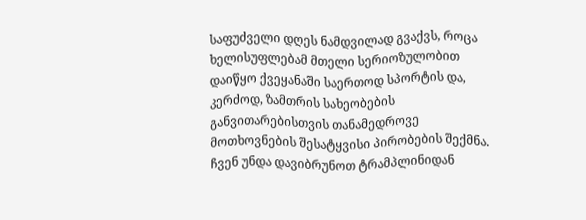საფუძველი დღეს ნამდვილად გვაქვს, როცა ხელისუფლებამ მთელი სერიოზულობით დაიწყო ქვეყანაში საერთოდ სპორტის და, კერძოდ, ზამთრის სახეობების განვითარებისთვის თანამედროვე მოთხოვნების შესატყვისი პირობების შექმნა. ჩვენ უნდა დავიბრუნოთ ტრამპლინიდან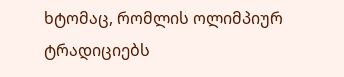ხტომაც, რომლის ოლიმპიურ ტრადიციებს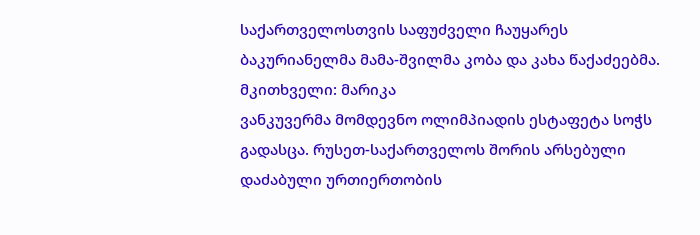საქართველოსთვის საფუძველი ჩაუყარეს ბაკურიანელმა მამა-შვილმა კობა და კახა წაქაძეებმა.
მკითხველი: მარიკა
ვანკუვერმა მომდევნო ოლიმპიადის ესტაფეტა სოჭს გადასცა. რუსეთ-საქართველოს შორის არსებული დაძაბული ურთიერთობის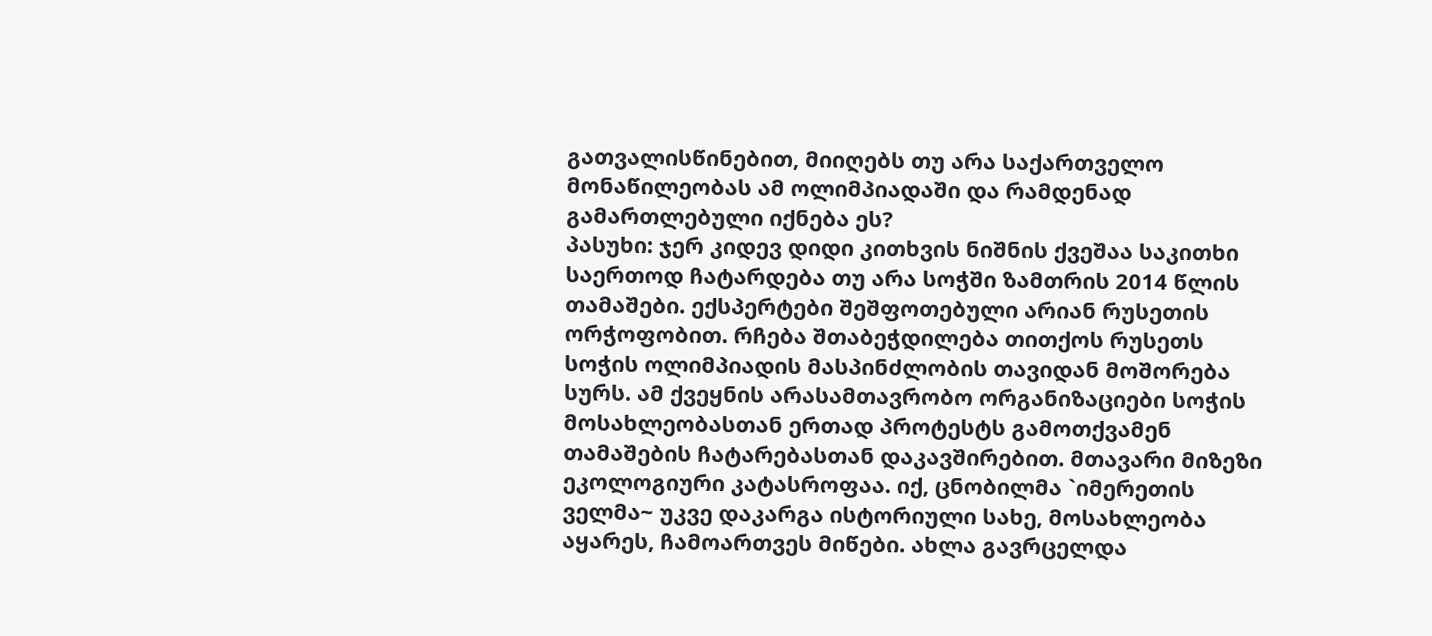გათვალისწინებით, მიიღებს თუ არა საქართველო მონაწილეობას ამ ოლიმპიადაში და რამდენად გამართლებული იქნება ეს?
პასუხი: ჯერ კიდევ დიდი კითხვის ნიშნის ქვეშაა საკითხი საერთოდ ჩატარდება თუ არა სოჭში ზამთრის 2014 წლის თამაშები. ექსპერტები შეშფოთებული არიან რუსეთის ორჭოფობით. რჩება შთაბეჭდილება თითქოს რუსეთს სოჭის ოლიმპიადის მასპინძლობის თავიდან მოშორება სურს. ამ ქვეყნის არასამთავრობო ორგანიზაციები სოჭის მოსახლეობასთან ერთად პროტესტს გამოთქვამენ თამაშების ჩატარებასთან დაკავშირებით. მთავარი მიზეზი ეკოლოგიური კატასროფაა. იქ, ცნობილმა `იმერეთის ველმა~ უკვე დაკარგა ისტორიული სახე, მოსახლეობა აყარეს, ჩამოართვეს მიწები. ახლა გავრცელდა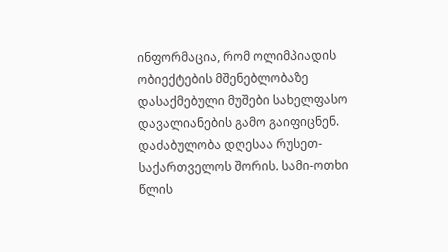ინფორმაცია, რომ ოლიმპიადის ობიექტების მშენებლობაზე დასაქმებული მუშები სახელფასო დავალიანების გამო გაიფიცნენ.
დაძაბულობა დღესაა რუსეთ-საქართველოს შორის. სამი-ოთხი წლის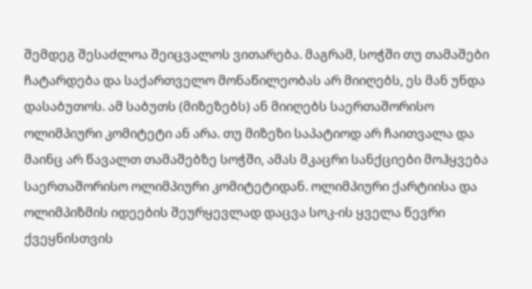შემდეგ შესაძლოა შეიცვალოს ვითარება. მაგრამ, სოჭში თუ თამაშები ჩატარდება და საქართველო მონაწილეობას არ მიიღებს, ეს მან უნდა დასაბუთოს. ამ საბუთს (მიზეზებს) ან მიიღებს საერთაშორისო ოლიმპიური კომიტეტი ან არა. თუ მიზეზი საპატიოდ არ ჩაითვალა და მაინც არ წავალთ თამაშებზე სოჭში, ამას მკაცრი სანქციები მოჰყვება საერთაშორისო ოლიმპიური კომიტეტიდან. ოლიმპიური ქარტიისა და ოლიმპიზმის იდეების შეურყევლად დაცვა სოკ-ის ყველა წევრი ქვეყნისთვის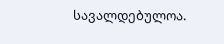სავალდებულოა.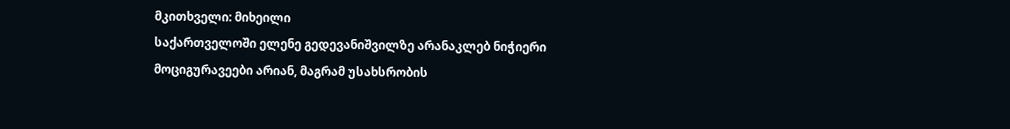მკითხველი: მიხეილი
საქართველოში ელენე გედევანიშვილზე არანაკლებ ნიჭიერი მოციგურავეები არიან, მაგრამ უსახსრობის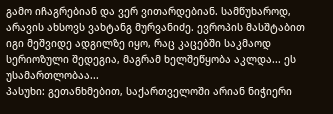გამო იჩაგრებიან და ვერ ვითარდებიან. სამწუხაროდ, არავის ახსოვს ვახტანგ მურვანიძე. ევროპის მასშტაბით იგი მეშვიდე ადგილზე იყო, რაც კაცებში საკმაოდ სერიოზული შედეგია, მაგრამ ხელშეწყობა აკლდა... ეს უსამართლობაა...
პასუხი: გეთანხმებით, საქართველოში არიან ნიჭიერი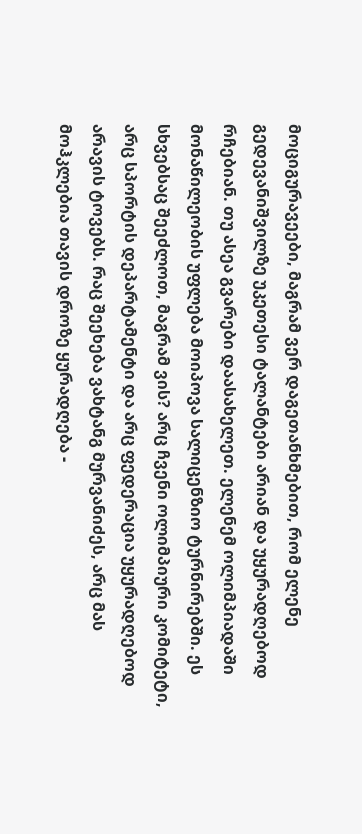მოციგურავეები, მაგრამ ვერ დაგეთანხმებით, რომ ელენე გედევანიშვილზე უკეთესი ტალანტები არიან და უყურადღებოდ რჩებიან. თუ ასეა გვარები დაასახელეთ. ელენემ ოლიმპიადაში მონაწილეობის უფლება მოიპოვა სალიცენზიო ტურნირებში. ეს სხვებსაც შეეძლოთ, მაგრამ ვის? არც ჩვენი ოლიმპიური კომიტეტი, არც სპორტის დეპარტამენტი და არც ფედერაცია უყურადღებოდ არავის ტოვებს. რაც შეეხება ვახტანგ მურვანიძეს, არც მას მოჰკლებია თავის დროზე ყურადღება -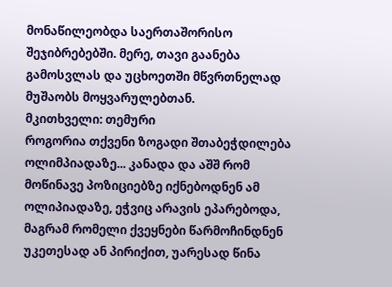მონაწილეობდა საერთაშორისო შეჯიბრებებში. მერე, თავი გაანება გამოსვლას და უცხოეთში მწვრთნელად მუშაობს მოყვარულებთან.
მკითხველი: თემური
როგორია თქვენი ზოგადი შთაბეჭდილება ოლიმპიადაზე... კანადა და აშშ რომ მოწინავე პოზიციებზე იქნებოდნენ ამ ოლიპიადაზე, ეჭვიც არავის ეპარებოდა, მაგრამ რომელი ქვეყნები წარმოჩინდნენ უკეთესად ან პირიქით, უარესად წინა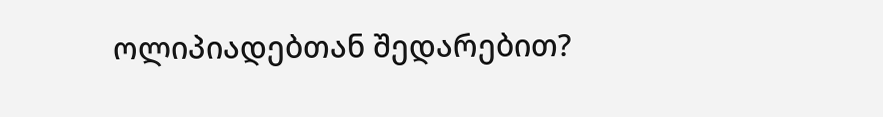ოლიპიადებთან შედარებით?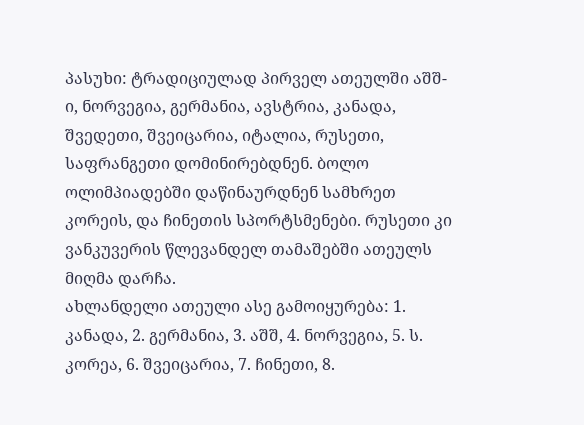პასუხი: ტრადიციულად პირველ ათეულში აშშ-ი, ნორვეგია, გერმანია, ავსტრია, კანადა, შვედეთი, შვეიცარია, იტალია, რუსეთი, საფრანგეთი დომინირებდნენ. ბოლო ოლიმპიადებში დაწინაურდნენ სამხრეთ კორეის, და ჩინეთის სპორტსმენები. რუსეთი კი ვანკუვერის წლევანდელ თამაშებში ათეულს მიღმა დარჩა.
ახლანდელი ათეული ასე გამოიყურება: 1. კანადა, 2. გერმანია, 3. აშშ, 4. ნორვეგია, 5. ს. კორეა, 6. შვეიცარია, 7. ჩინეთი, 8.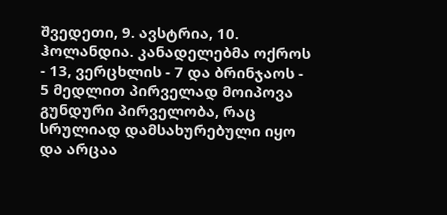შვედეთი, 9. ავსტრია, 10. ჰოლანდია. კანადელებმა ოქროს - 13, ვერცხლის - 7 და ბრინჯაოს - 5 მედლით პირველად მოიპოვა გუნდური პირველობა, რაც სრულიად დამსახურებული იყო და არცაა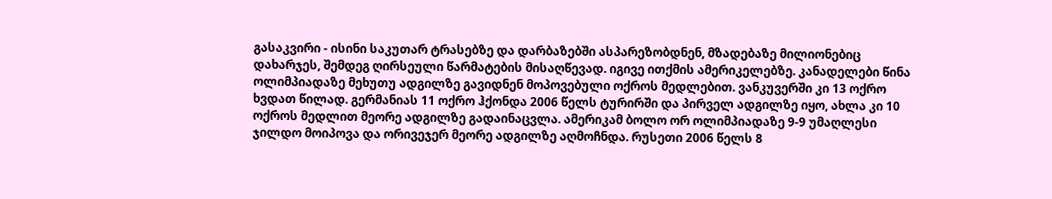გასაკვირი - ისინი საკუთარ ტრასებზე და დარბაზებში ასპარეზობდნენ, მზადებაზე მილიონებიც დახარჯეს, შემდეგ ღირსეული წარმატების მისაღწევად. იგივე ითქმის ამერიკელებზე. კანადელები წინა ოლიმპიადაზე მეხუთუ ადგილზე გავიდნენ მოპოვებული ოქროს მედლებით. ვანკუვერში კი 13 ოქრო ხვდათ წილად. გერმანიას 11 ოქრო ჰქონდა 2006 წელს ტურირში და პირველ ადგილზე იყო, ახლა კი 10 ოქროს მედლით მეორე ადგილზე გადაინაცვლა. ამერიკამ ბოლო ორ ოლიმპიადაზე 9-9 უმაღლესი ჯილდო მოიპოვა და ორივეჯერ მეორე ადგილზე აღმოჩნდა. რუსეთი 2006 წელს 8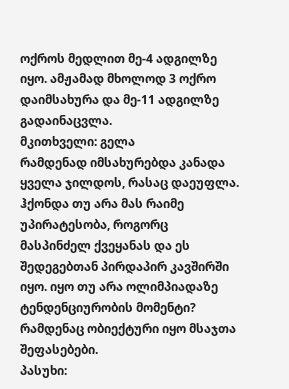ოქროს მედლით მე-4 ადგილზე იყო. ამჟამად მხოლოდ 3 ოქრო დაიმსახურა და მე-11 ადგილზე გადაინაცვლა.
მკითხველი: გელა
რამდენად იმსახურებდა კანადა ყველა ჯილდოს, რასაც დაეუფლა. ჰქონდა თუ არა მას რაიმე უპირატესობა, როგორც მასპინძელ ქვეყანას და ეს შედეგებთან პირდაპირ კავშირში იყო. იყო თუ არა ოლიმპიადაზე ტენდენციურობის მომენტი? რამდენაც ობიექტური იყო მსაჯთა შეფასებები.
პასუხი: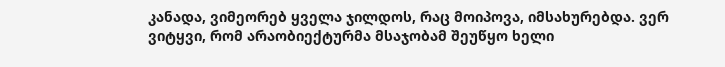კანადა, ვიმეორებ ყველა ჯილდოს, რაც მოიპოვა, იმსახურებდა. ვერ ვიტყვი, რომ არაობიექტურმა მსაჯობამ შეუწყო ხელი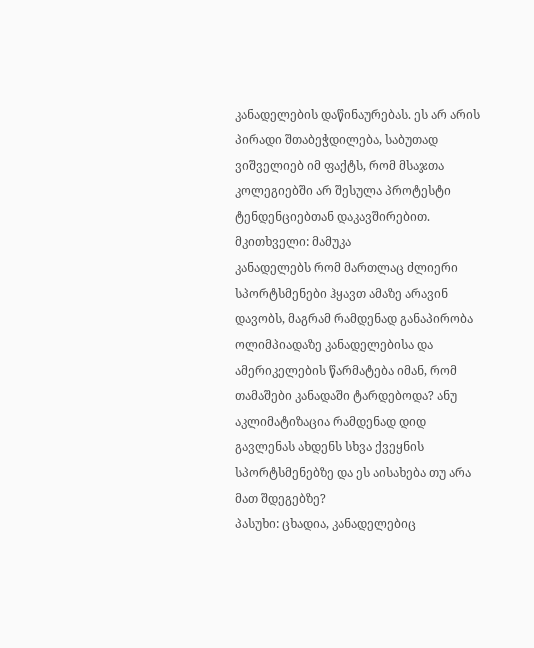კანადელების დაწინაურებას. ეს არ არის პირადი შთაბეჭდილება, საბუთად ვიშველიებ იმ ფაქტს, რომ მსაჯთა კოლეგიებში არ შესულა პროტესტი ტენდენციებთან დაკავშირებით.
მკითხველი: მამუკა
კანადელებს რომ მართლაც ძლიერი სპორტსმენები ჰყავთ ამაზე არავინ დავობს, მაგრამ რამდენად განაპირობა ოლიმპიადაზე კანადელებისა და ამერიკელების წარმატება იმან, რომ თამაშები კანადაში ტარდებოდა? ანუ აკლიმატიზაცია რამდენად დიდ გავლენას ახდენს სხვა ქვეყნის სპორტსმენებზე და ეს აისახება თუ არა მათ შდეგებზე?
პასუხი: ცხადია, კანადელებიც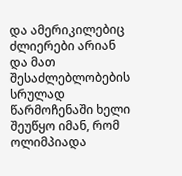და ამერიკილებიც ძლიერები არიან და მათ შესაძლებლობების სრულად წარმოჩენაში ხელი შეუწყო იმან, რომ ოლიმპიადა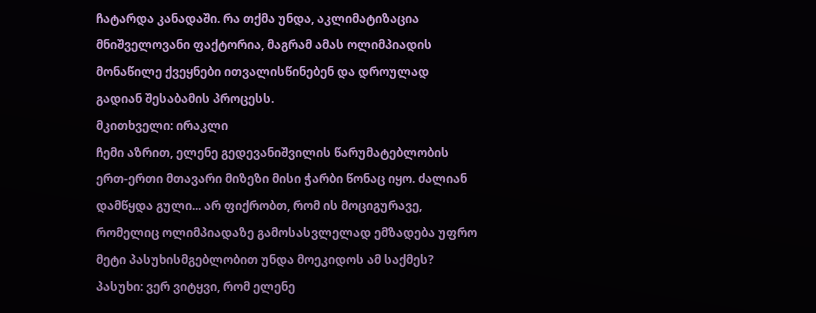ჩატარდა კანადაში. რა თქმა უნდა, აკლიმატიზაცია მნიშველოვანი ფაქტორია, მაგრამ ამას ოლიმპიადის მონაწილე ქვეყნები ითვალისწინებენ და დროულად გადიან შესაბამის პროცესს.
მკითხველი: ირაკლი
ჩემი აზრით, ელენე გედევანიშვილის წარუმატებლობის ერთ-ერთი მთავარი მიზეზი მისი ჭარბი წონაც იყო. ძალიან დამწყდა გული... არ ფიქრობთ, რომ ის მოციგურავე, რომელიც ოლიმპიადაზე გამოსასვლელად ემზადება უფრო მეტი პასუხისმგებლობით უნდა მოეკიდოს ამ საქმეს?
პასუხი: ვერ ვიტყვი, რომ ელენე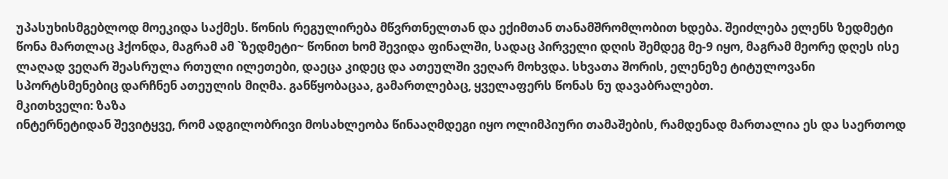უპასუხისმგებლოდ მოეკიდა საქმეს. წონის რეგულირება მწვრთნელთან და ექიმთან თანამშრომლობით ხდება. შეიძლება ელენს ზედმეტი წონა მართლაც ჰქონდა, მაგრამ ამ `ზედმეტი~ წონით ხომ შევიდა ფინალში, სადაც პირველი დღის შემდეგ მე-9 იყო, მაგრამ მეორე დღეს ისე ლაღად ვეღარ შეასრულა რთული ილეთები, დაეცა კიდეც და ათეულში ვეღარ მოხვდა. სხვათა შორის, ელენეზე ტიტულოვანი სპორტსმენებიც დარჩნენ ათეულის მიღმა. განწყობაცაა, გამართლებაც, ყველაფერს წონას ნუ დავაბრალებთ.
მკითხველი: ზაზა
ინტერნეტიდან შევიტყვე, რომ ადგილობრივი მოსახლეობა წინააღმდეგი იყო ოლიმპიური თამაშების, რამდენად მართალია ეს და საერთოდ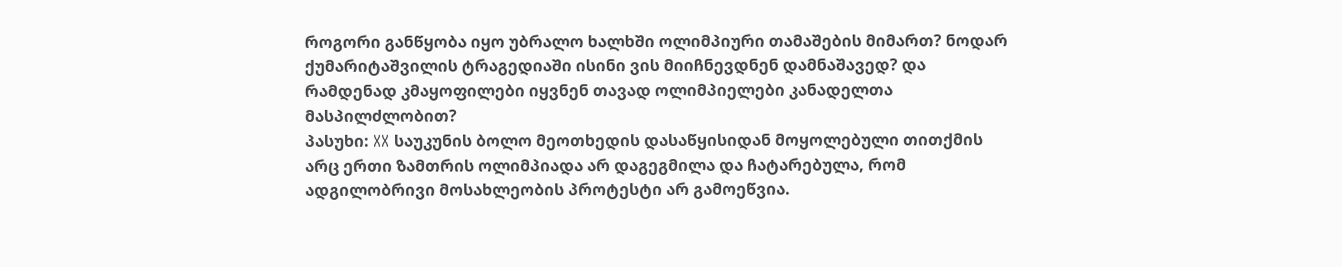როგორი განწყობა იყო უბრალო ხალხში ოლიმპიური თამაშების მიმართ? ნოდარ ქუმარიტაშვილის ტრაგედიაში ისინი ვის მიიჩნევდნენ დამნაშავედ? და რამდენად კმაყოფილები იყვნენ თავად ოლიმპიელები კანადელთა მასპილძლობით?
პასუხი: XX საუკუნის ბოლო მეოთხედის დასაწყისიდან მოყოლებული თითქმის არც ერთი ზამთრის ოლიმპიადა არ დაგეგმილა და ჩატარებულა, რომ ადგილობრივი მოსახლეობის პროტესტი არ გამოეწვია.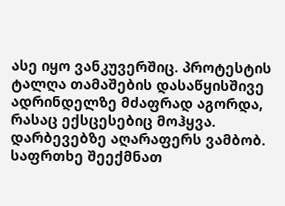ასე იყო ვანკუვერშიც. პროტესტის ტალღა თამაშების დასაწყისშივე ადრინდელზე მძაფრად აგორდა, რასაც ექსცესებიც მოჰყვა. დარბევებზე აღარაფერს ვამბობ. საფრთხე შეექმნათ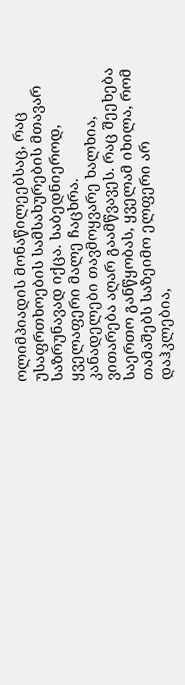ოლიმპიადის მონაწილეებსაც, რაც უსაფრთხოების სამსახურების მთავარ საზრუნავად იქცა. საბედნიეროდ, ყველაფერი მალე ჩაცხრა.
კანადელები თავმოყვარე ხალხია, ვითარება აღარ გაამწვავეს. რაც შეეხება საერთო განწყობას, ყველამ იხილა, რომ თამაშებს საზეიმო ელფერი არ დაჰკლებია,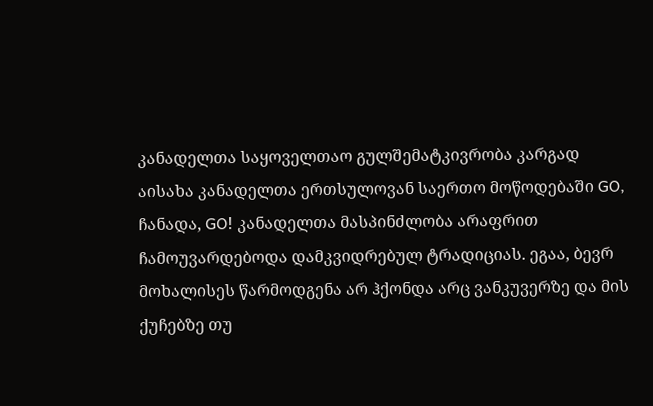კანადელთა საყოველთაო გულშემატკივრობა კარგად აისახა კანადელთა ერთსულოვან საერთო მოწოდებაში GO, ჩანადა, GO! კანადელთა მასპინძლობა არაფრით ჩამოუვარდებოდა დამკვიდრებულ ტრადიციას. ეგაა, ბევრ მოხალისეს წარმოდგენა არ ჰქონდა არც ვანკუვერზე და მის ქუჩებზე თუ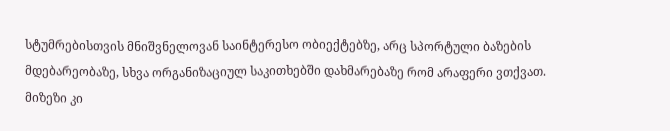სტუმრებისთვის მნიშვნელოვან საინტერესო ობიექტებზე, არც სპორტული ბაზების მდებარეობაზე, სხვა ორგანიზაციულ საკითხებში დახმარებაზე რომ არაფერი ვთქვათ. მიზეზი კი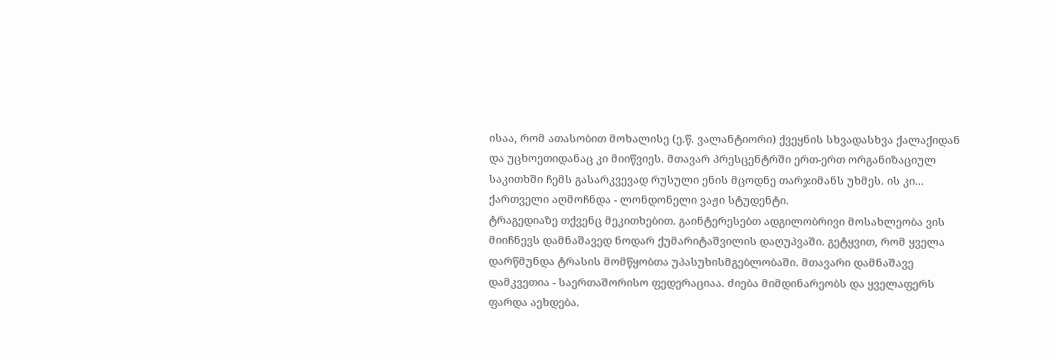ისაა, რომ ათასობით მოხალისე (ე.წ. ვალანტიორი) ქვეყნის სხვადასხვა ქალაქიდან და უცხოეთიდანაც კი მიიწვიეს. მთავარ პრესცენტრში ერთ-ერთ ორგანიზაციულ საკითხში ჩემს გასარკვევად რუსული ენის მცოდნე თარჯიმანს უხმეს. ის კი... ქართველი აღმოჩნდა - ლონდონელი ვაჟი სტუდენტი.
ტრაგედიაზე თქვენც მეკითხებით. გაინტერესებთ ადგილობრივი მოსახლეობა ვის მიიჩნევს დამნაშავედ ნოდარ ქუმარიტაშვილის დაღუპვაში. გეტყვით, რომ ყველა დარწმუნდა ტრასის მომწყობთა უპასუხისმგებლობაში. მთავარი დამნაშავე დამკვეთია - საერთაშორისო ფედერაციაა. ძიება მიმდინარეობს და ყველაფერს ფარდა აეხდება.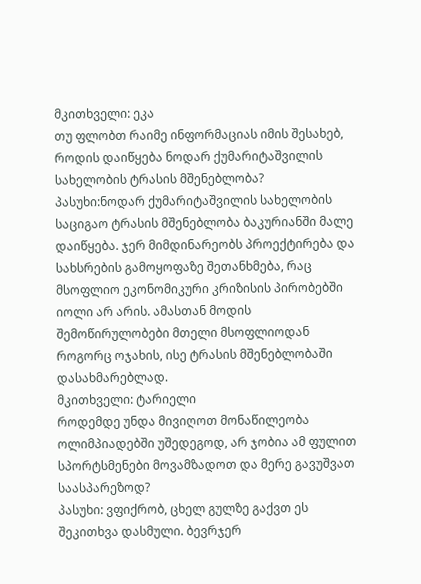მკითხველი: ეკა
თუ ფლობთ რაიმე ინფორმაციას იმის შესახებ, როდის დაიწყება ნოდარ ქუმარიტაშვილის სახელობის ტრასის მშენებლობა?
პასუხი:ნოდარ ქუმარიტაშვილის სახელობის საციგაო ტრასის მშენებლობა ბაკურიანში მალე დაიწყება. ჯერ მიმდინარეობს პროექტირება და სახსრების გამოყოფაზე შეთანხმება, რაც მსოფლიო ეკონომიკური კრიზისის პირობებში იოლი არ არის. ამასთან მოდის შემოწირულობები მთელი მსოფლიოდან როგორც ოჯახის, ისე ტრასის მშენებლობაში დასახმარებლად.
მკითხველი: ტარიელი
როდემდე უნდა მივიღოთ მონაწილეობა ოლიმპიადებში უშედეგოდ, არ ჯობია ამ ფულით სპორტსმენები მოვამზადოთ და მერე გავუშვათ საასპარეზოდ?
პასუხი: ვფიქრობ, ცხელ გულზე გაქვთ ეს შეკითხვა დასმული. ბევრჯერ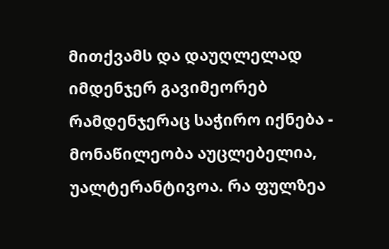მითქვამს და დაუღლელად იმდენჯერ გავიმეორებ რამდენჯერაც საჭირო იქნება - მონაწილეობა აუცლებელია, უალტერანტივოა. რა ფულზეა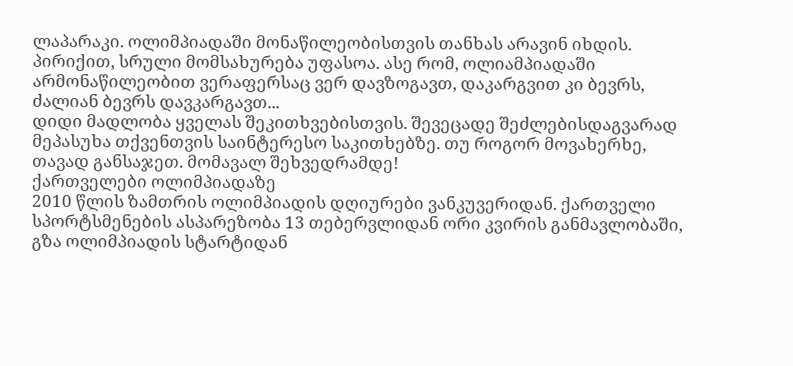ლაპარაკი. ოლიმპიადაში მონაწილეობისთვის თანხას არავინ იხდის. პირიქით, სრული მომსახურება უფასოა. ასე რომ, ოლიამპიადაში არმონაწილეობით ვერაფერსაც ვერ დავზოგავთ, დაკარგვით კი ბევრს, ძალიან ბევრს დავკარგავთ...
დიდი მადლობა ყველას შეკითხვებისთვის. შევეცადე შეძლებისდაგვარად მეპასუხა თქვენთვის საინტერესო საკითხებზე. თუ როგორ მოვახერხე, თავად განსაჯეთ. მომავალ შეხვედრამდე!
ქართველები ოლიმპიადაზე
2010 წლის ზამთრის ოლიმპიადის დღიურები ვანკუვერიდან. ქართველი სპორტსმენების ასპარეზობა 13 თებერვლიდან ორი კვირის განმავლობაში, გზა ოლიმპიადის სტარტიდან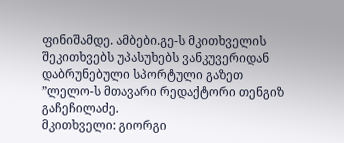ფინიშამდე. ამბები.გე-ს მკითხველის შეკითხვებს უპასუხებს ვანკუვერიდან დაბრუნებული სპორტული გაზეთ ”ლელო-ს მთავარი რედაქტორი თენგიზ გაჩეჩილაძე.
მკითხველი: გიორგი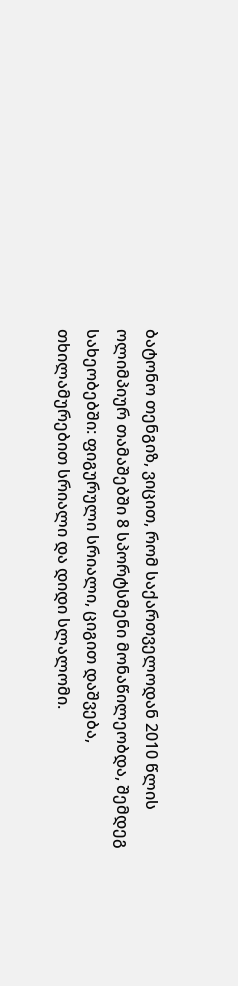ბატონო თენგიზ, ვიცით, რომ საქართველოდან 2010 წლის ოლიმპიურ თამაშებში 8 სპორტსმენი მონაწილეობდა, შემდეგ სახეობებში: ფიგურული სრიალი, ციგით დაშვება, თხილამურებით სრიალი და დიდი სლალომი.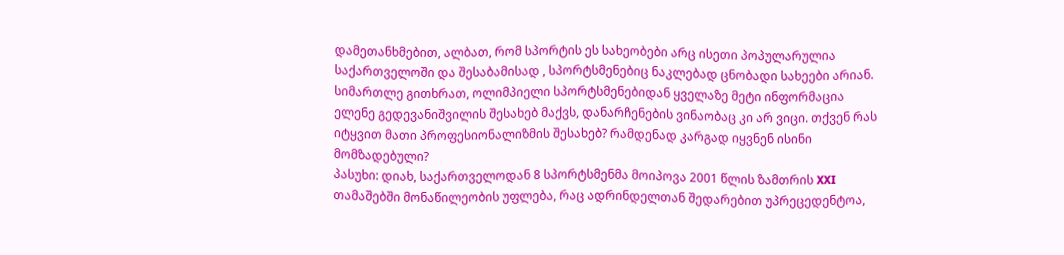დამეთანხმებით, ალბათ, რომ სპორტის ეს სახეობები არც ისეთი პოპულარულია საქართველოში და შესაბამისად , სპორტსმენებიც ნაკლებად ცნობადი სახეები არიან. სიმართლე გითხრათ, ოლიმპიელი სპორტსმენებიდან ყველაზე მეტი ინფორმაცია ელენე გედევანიშვილის შესახებ მაქვს, დანარჩენების ვინაობაც კი არ ვიცი. თქვენ რას იტყვით მათი პროფესიონალიზმის შესახებ? რამდენად კარგად იყვნენ ისინი მომზადებული?
პასუხი: დიახ, საქართველოდან 8 სპორტსმენმა მოიპოვა 2001 წლის ზამთრის XXI თამაშებში მონაწილეობის უფლება, რაც ადრინდელთან შედარებით უპრეცედენტოა,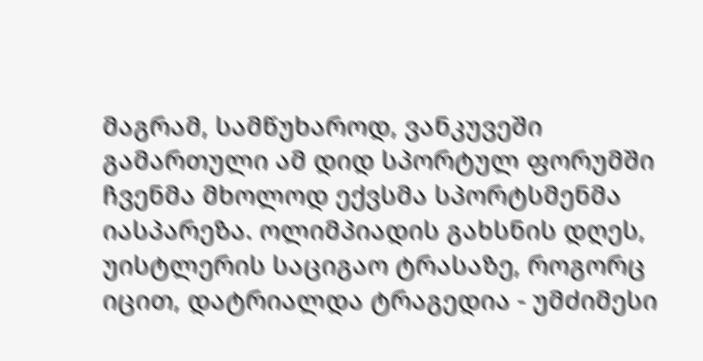მაგრამ, სამწუხაროდ, ვანკუვეში გამართული ამ დიდ სპორტულ ფორუმში ჩვენმა მხოლოდ ექვსმა სპორტსმენმა იასპარეზა. ოლიმპიადის გახსნის დღეს, უისტლერის საციგაო ტრასაზე, როგორც იცით, დატრიალდა ტრაგედია - უმძიმესი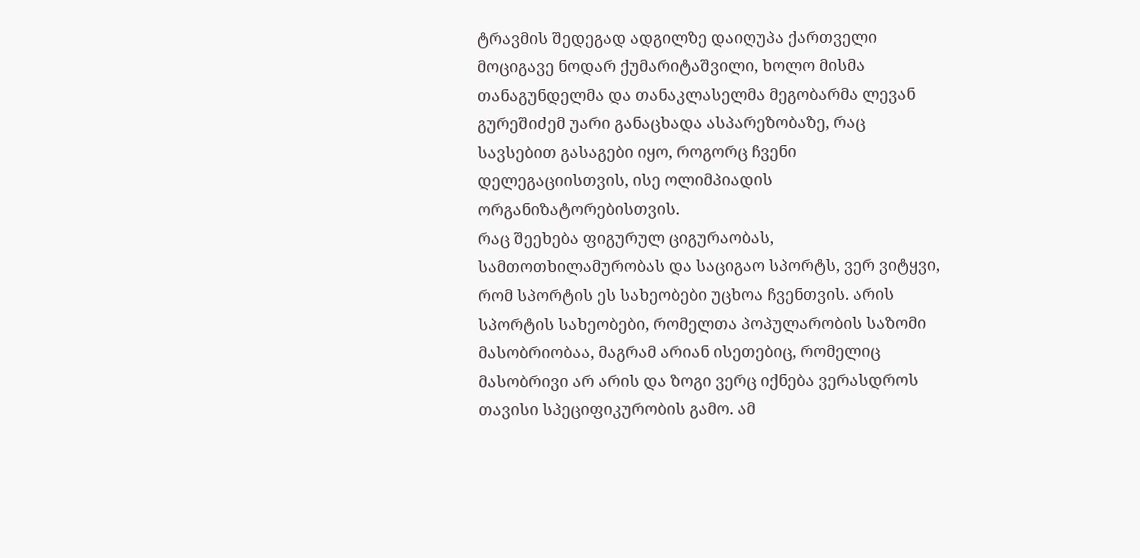ტრავმის შედეგად ადგილზე დაიღუპა ქართველი მოციგავე ნოდარ ქუმარიტაშვილი, ხოლო მისმა თანაგუნდელმა და თანაკლასელმა მეგობარმა ლევან გურეშიძემ უარი განაცხადა ასპარეზობაზე, რაც სავსებით გასაგები იყო, როგორც ჩვენი დელეგაციისთვის, ისე ოლიმპიადის ორგანიზატორებისთვის.
რაც შეეხება ფიგურულ ციგურაობას, სამთოთხილამურობას და საციგაო სპორტს, ვერ ვიტყვი, რომ სპორტის ეს სახეობები უცხოა ჩვენთვის. არის სპორტის სახეობები, რომელთა პოპულარობის საზომი მასობრიობაა, მაგრამ არიან ისეთებიც, რომელიც მასობრივი არ არის და ზოგი ვერც იქნება ვერასდროს თავისი სპეციფიკურობის გამო. ამ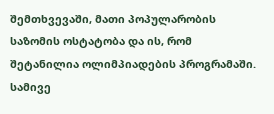შემთხვევაში, მათი პოპულარობის საზომის ოსტატობა და ის, რომ შეტანილია ოლიმპიადების პროგრამაში. სამივე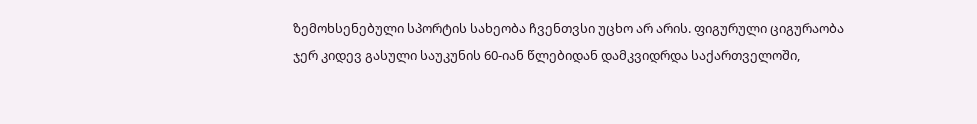ზემოხსენებული სპორტის სახეობა ჩვენთვსი უცხო არ არის. ფიგურული ციგურაობა ჯერ კიდევ გასული საუკუნის 60-იან წლებიდან დამკვიდრდა საქართველოში,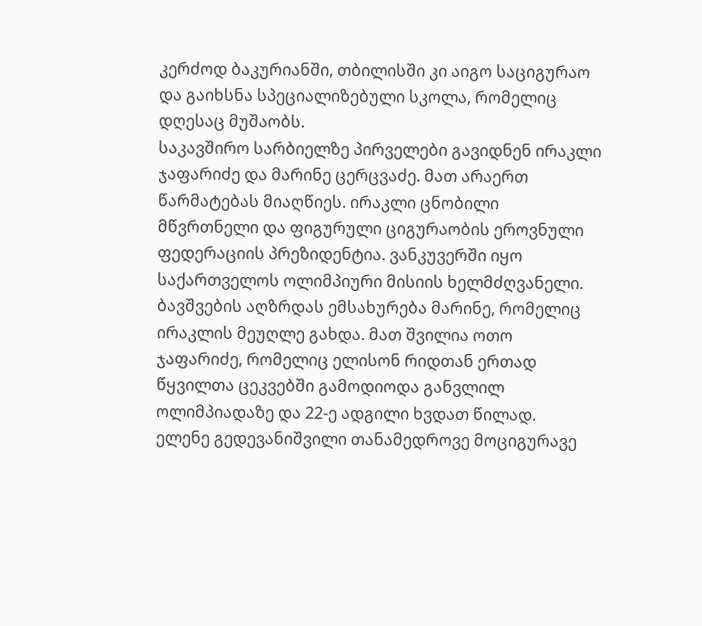კერძოდ ბაკურიანში, თბილისში კი აიგო საციგურაო და გაიხსნა სპეციალიზებული სკოლა, რომელიც დღესაც მუშაობს.
საკავშირო სარბიელზე პირველები გავიდნენ ირაკლი ჯაფარიძე და მარინე ცერცვაძე. მათ არაერთ წარმატებას მიაღწიეს. ირაკლი ცნობილი მწვრთნელი და ფიგურული ციგურაობის ეროვნული ფედერაციის პრეზიდენტია. ვანკუვერში იყო საქართველოს ოლიმპიური მისიის ხელმძღვანელი. ბავშვების აღზრდას ემსახურება მარინე, რომელიც ირაკლის მეუღლე გახდა. მათ შვილია ოთო ჯაფარიძე, რომელიც ელისონ რიდთან ერთად წყვილთა ცეკვებში გამოდიოდა განვლილ ოლიმპიადაზე და 22-ე ადგილი ხვდათ წილად.
ელენე გედევანიშვილი თანამედროვე მოციგურავე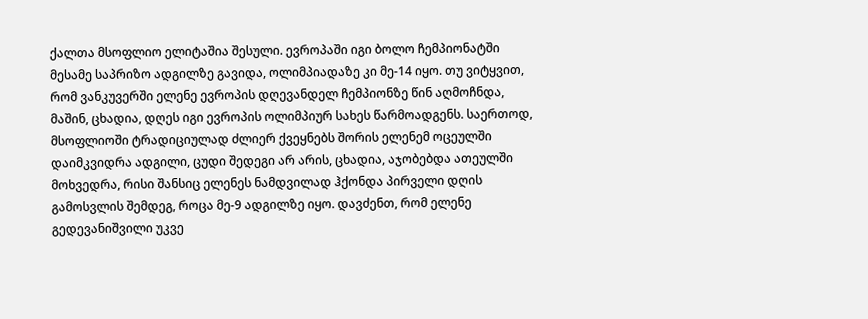ქალთა მსოფლიო ელიტაშია შესული. ევროპაში იგი ბოლო ჩემპიონატში მესამე საპრიზო ადგილზე გავიდა, ოლიმპიადაზე კი მე-14 იყო. თუ ვიტყვით, რომ ვანკუვერში ელენე ევროპის დღევანდელ ჩემპიონზე წინ აღმოჩნდა, მაშინ, ცხადია, დღეს იგი ევროპის ოლიმპიურ სახეს წარმოადგენს. საერთოდ, მსოფლიოში ტრადიციულად ძლიერ ქვეყნებს შორის ელენემ ოცეულში დაიმკვიდრა ადგილი, ცუდი შედეგი არ არის, ცხადია, აჯობებდა ათეულში მოხვედრა, რისი შანსიც ელენეს ნამდვილად ჰქონდა პირველი დღის გამოსვლის შემდეგ, როცა მე-9 ადგილზე იყო. დავძენთ, რომ ელენე გედევანიშვილი უკვე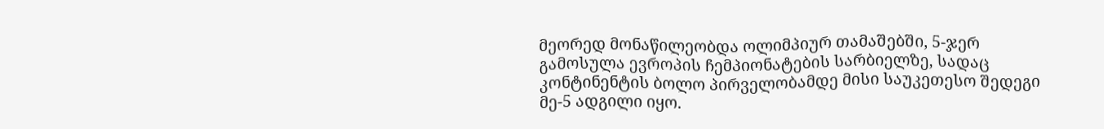მეორედ მონაწილეობდა ოლიმპიურ თამაშებში, 5-ჯერ გამოსულა ევროპის ჩემპიონატების სარბიელზე, სადაც კონტინენტის ბოლო პირველობამდე მისი საუკეთესო შედეგი მე-5 ადგილი იყო.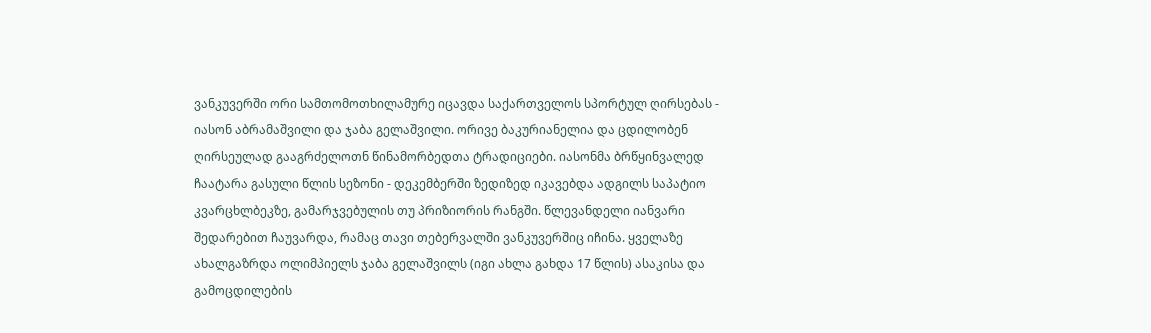ვანკუვერში ორი სამთომოთხილამურე იცავდა საქართველოს სპორტულ ღირსებას - იასონ აბრამაშვილი და ჯაბა გელაშვილი. ორივე ბაკურიანელია და ცდილობენ ღირსეულად გააგრძელოთნ წინამორბედთა ტრადიციები. იასონმა ბრწყინვალედ ჩაატარა გასული წლის სეზონი - დეკემბერში ზედიზედ იკავებდა ადგილს საპატიო კვარცხლბეკზე, გამარჯვებულის თუ პრიზიორის რანგში. წლევანდელი იანვარი შედარებით ჩაუვარდა, რამაც თავი თებერვალში ვანკუვერშიც იჩინა. ყველაზე ახალგაზრდა ოლიმპიელს ჯაბა გელაშვილს (იგი ახლა გახდა 17 წლის) ასაკისა და გამოცდილების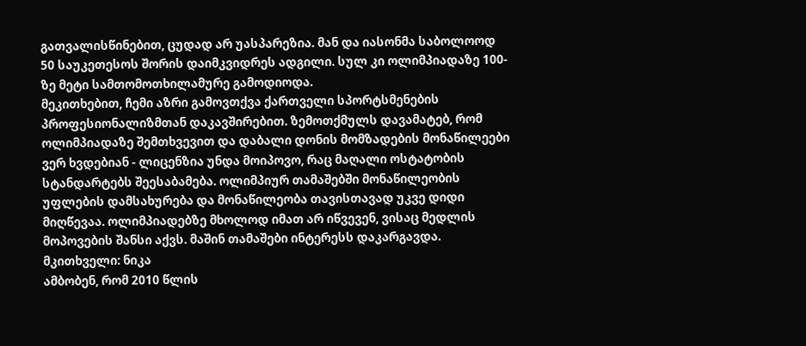გათვალისწინებით, ცუდად არ უასპარეზია. მან და იასონმა საბოლოოდ 50 საუკეთესოს შორის დაიმკვიდრეს ადგილი. სულ კი ოლიმპიადაზე 100-ზე მეტი სამთომოთხილამურე გამოდიოდა.
მეკითხებით, ჩემი აზრი გამოვთქვა ქართველი სპორტსმენების პროფესიონალიზმთან დაკავშირებით. ზემოთქმულს დავამატებ, რომ ოლიმპიადაზე შემთხვევით და დაბალი დონის მომზადების მონაწილეები ვერ ხვდებიან - ლიცენზია უნდა მოიპოვო, რაც მაღალი ოსტატობის სტანდარტებს შეესაბამება. ოლიმპიურ თამაშებში მონაწილეობის უფლების დამსახურება და მონაწილეობა თავისთავად უკვე დიდი მიღწევაა. ოლიმპიადებზე მხოლოდ იმათ არ იწვევენ, ვისაც მედლის მოპოვების შანსი აქვს. მაშინ თამაშები ინტერესს დაკარგავდა.
მკითხველი: ნიკა
ამბობენ, რომ 2010 წლის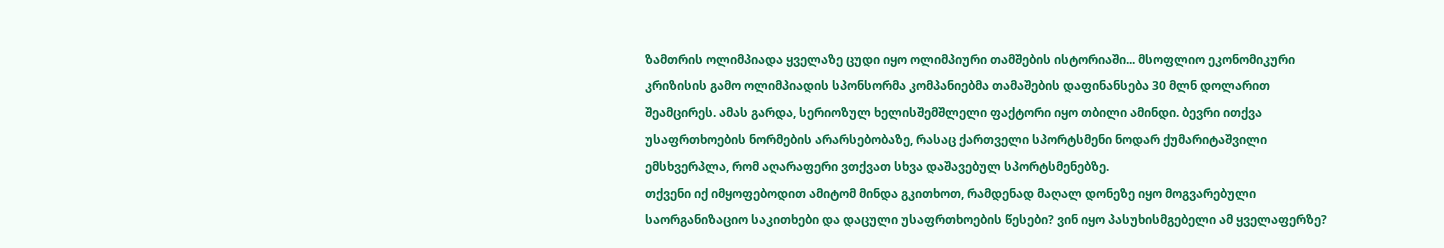ზამთრის ოლიმპიადა ყველაზე ცუდი იყო ოლიმპიური თამშების ისტორიაში... მსოფლიო ეკონომიკური კრიზისის გამო ოლიმპიადის სპონსორმა კომპანიებმა თამაშების დაფინანსება 30 მლნ დოლარით შეამცირეს. ამას გარდა, სერიოზულ ხელისშემშლელი ფაქტორი იყო თბილი ამინდი. ბევრი ითქვა უსაფრთხოების ნორმების არარსებობაზე, რასაც ქართველი სპორტსმენი ნოდარ ქუმარიტაშვილი ემსხვერპლა, რომ აღარაფერი ვთქვათ სხვა დაშავებულ სპორტსმენებზე.
თქვენი იქ იმყოფებოდით ამიტომ მინდა გკითხოთ, რამდენად მაღალ დონეზე იყო მოგვარებული საორგანიზაციო საკითხები და დაცული უსაფრთხოების წესები? ვინ იყო პასუხისმგებელი ამ ყველაფერზე?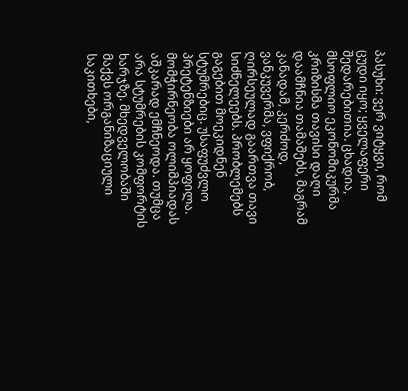პასუხი: ვერ ვიტყვი, რომ ცუდი იყო; ყველაფერი შედარებითია. ცხადია, მსოფლიო ეკონომიკურმა კრიზისმა თავისი დაღი დაამჩნია თამაშებს, მაგრამ კანადამ, კერძოდ, ვანკუვერმა, ვფიქრობ, ღირსეულად გაართვა თავი სიძნელეებს. პრობლემებს გაგებით მოეკიდნენ სტუმრებიც. უსაფუძვლო პრეტენზიები არ ყოფილა. მომჭირნეობა ოლიმპიადას აშკარად ემჩნეოდა. თუმცა არა სტუმრების კომფორტის ხარჯზე. მხედველობაში მაქვს ორგანიზაციული საკითხები,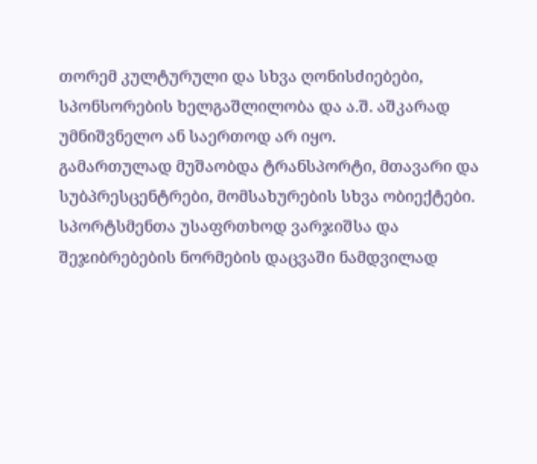თორემ კულტურული და სხვა ღონისძიებები, სპონსორების ხელგაშლილობა და ა.შ. აშკარად უმნიშვნელო ან საერთოდ არ იყო.
გამართულად მუშაობდა ტრანსპორტი, მთავარი და სუბპრესცენტრები, მომსახურების სხვა ობიექტები.
სპორტსმენთა უსაფრთხოდ ვარჯიშსა და შეჯიბრებების ნორმების დაცვაში ნამდვილად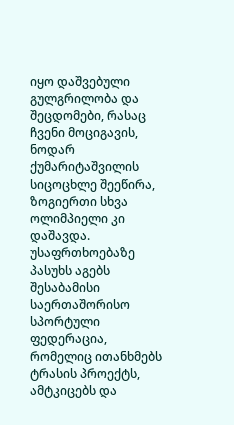იყო დაშვებული გულგრილობა და შეცდომები, რასაც ჩვენი მოციგავის, ნოდარ ქუმარიტაშვილის სიცოცხლე შეეწირა, ზოგიერთი სხვა ოლიმპიელი კი დაშავდა. უსაფრთხოებაზე პასუხს აგებს შესაბამისი საერთაშორისო სპორტული ფედერაცია, რომელიც ითანხმებს ტრასის პროექტს, ამტკიცებს და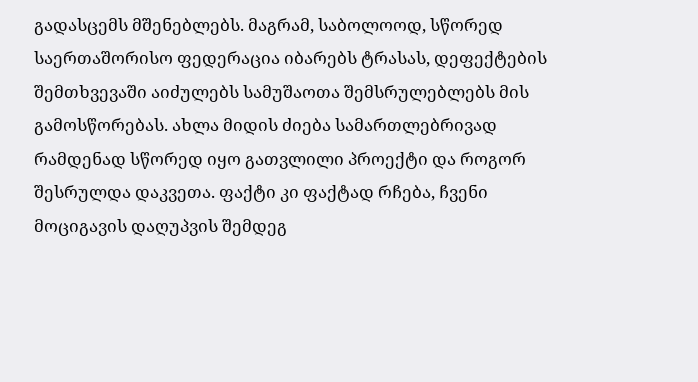გადასცემს მშენებლებს. მაგრამ, საბოლოოდ, სწორედ საერთაშორისო ფედერაცია იბარებს ტრასას, დეფექტების შემთხვევაში აიძულებს სამუშაოთა შემსრულებლებს მის გამოსწორებას. ახლა მიდის ძიება სამართლებრივად რამდენად სწორედ იყო გათვლილი პროექტი და როგორ შესრულდა დაკვეთა. ფაქტი კი ფაქტად რჩება, ჩვენი მოციგავის დაღუპვის შემდეგ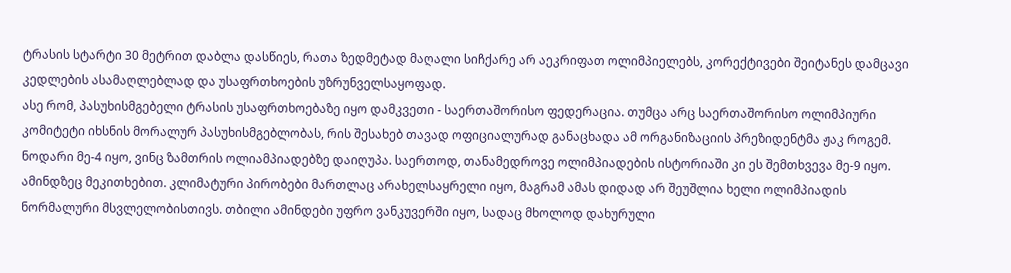ტრასის სტარტი 30 მეტრით დაბლა დასწიეს, რათა ზედმეტად მაღალი სიჩქარე არ აეკრიფათ ოლიმპიელებს, კორექტივები შეიტანეს დამცავი კედლების ასამაღლებლად და უსაფრთხოების უზრუნველსაყოფად.
ასე რომ, პასუხისმგებელი ტრასის უსაფრთხოებაზე იყო დამკვეთი - საერთაშორისო ფედერაცია. თუმცა არც საერთაშორისო ოლიმპიური კომიტეტი იხსნის მორალურ პასუხისმგებლობას, რის შესახებ თავად ოფიციალურად განაცხადა ამ ორგანიზაციის პრეზიდენტმა ჟაკ როგემ. ნოდარი მე-4 იყო, ვინც ზამთრის ოლიამპიადებზე დაიღუპა. საერთოდ, თანამედროვე ოლიმპიადების ისტორიაში კი ეს შემთხვევა მე-9 იყო.
ამინდზეც მეკითხებით. კლიმატური პირობები მართლაც არახელსაყრელი იყო, მაგრამ ამას დიდად არ შეუშლია ხელი ოლიმპიადის ნორმალური მსვლელობისთივს. თბილი ამინდები უფრო ვანკუვერში იყო, სადაც მხოლოდ დახურული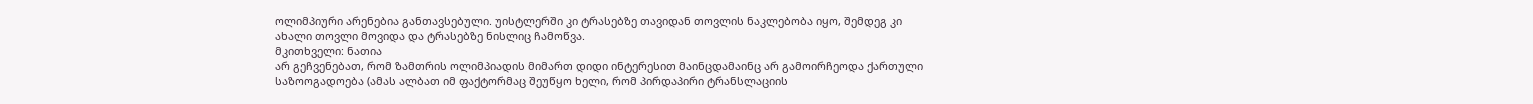ოლიმპიური არენებია განთავსებული. უისტლერში კი ტრასებზე თავიდან თოვლის ნაკლებობა იყო, შემდეგ კი ახალი თოვლი მოვიდა და ტრასებზე ნისლიც ჩამოწვა.
მკითხველი: ნათია
არ გეჩვენებათ, რომ ზამთრის ოლიმპიადის მიმართ დიდი ინტერესით მაინცდამაინც არ გამოირჩეოდა ქართული საზოოგადოება (ამას ალბათ იმ ფაქტორმაც შეუწყო ხელი, რომ პირდაპირი ტრანსლაციის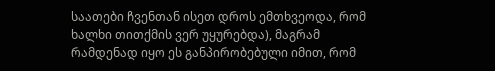საათები ჩვენთან ისეთ დროს ემთხვეოდა, რომ ხალხი თითქმის ვერ უყურებდა), მაგრამ რამდენად იყო ეს განპირობებული იმით, რომ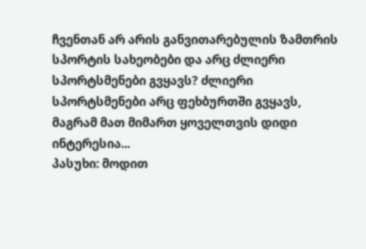ჩვენთან არ არის განვითარებულის ზამთრის სპორტის სახეობები და არც ძლიერი სპორტსმენები გვყავს? ძლიერი სპორტსმენები არც ფეხბურთში გვყავს, მაგრამ მათ მიმართ ყოველთვის დიდი ინტერესია...
პასუხი: მოდით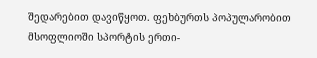შედარებით დავიწყოთ. ფეხბურთს პოპულარობით მსოფლიოში სპორტის ერთი-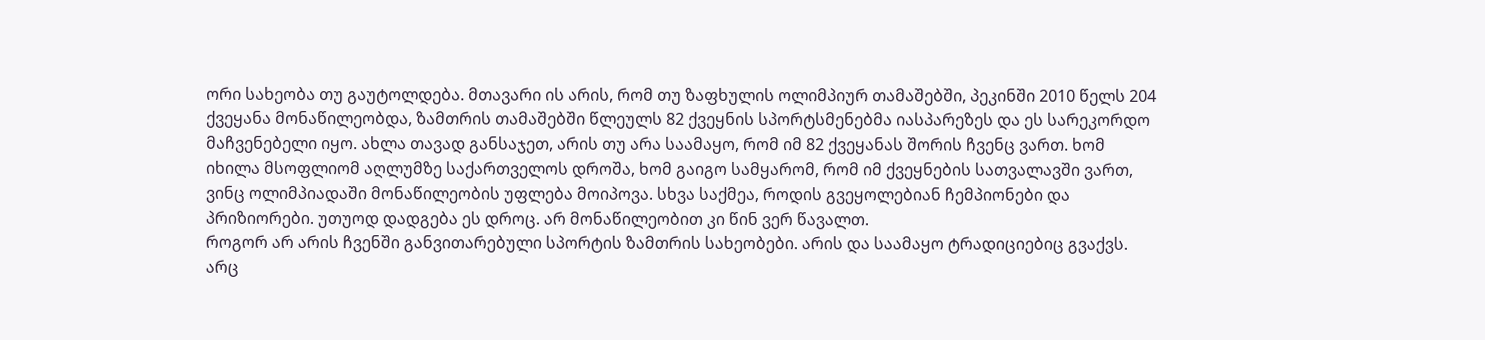ორი სახეობა თუ გაუტოლდება. მთავარი ის არის, რომ თუ ზაფხულის ოლიმპიურ თამაშებში, პეკინში 2010 წელს 204 ქვეყანა მონაწილეობდა, ზამთრის თამაშებში წლეულს 82 ქვეყნის სპორტსმენებმა იასპარეზეს და ეს სარეკორდო მაჩვენებელი იყო. ახლა თავად განსაჯეთ, არის თუ არა საამაყო, რომ იმ 82 ქვეყანას შორის ჩვენც ვართ. ხომ იხილა მსოფლიომ აღლუმზე საქართველოს დროშა, ხომ გაიგო სამყარომ, რომ იმ ქვეყნების სათვალავში ვართ, ვინც ოლიმპიადაში მონაწილეობის უფლება მოიპოვა. სხვა საქმეა, როდის გვეყოლებიან ჩემპიონები და პრიზიორები. უთუოდ დადგება ეს დროც. არ მონაწილეობით კი წინ ვერ წავალთ.
როგორ არ არის ჩვენში განვითარებული სპორტის ზამთრის სახეობები. არის და საამაყო ტრადიციებიც გვაქვს. არც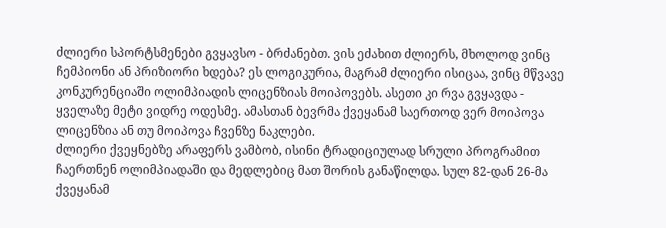ძლიერი სპორტსმენები გვყავსო - ბრძანებთ. ვის ეძახით ძლიერს, მხოლოდ ვინც ჩემპიონი ან პრიზიორი ხდება? ეს ლოგიკურია, მაგრამ ძლიერი ისიცაა, ვინც მწვავე კონკურენციაში ოლიმპიადის ლიცენზიას მოიპოვებს. ასეთი კი რვა გვყავდა - ყველაზე მეტი ვიდრე ოდესმე. ამასთან ბევრმა ქვეყანამ საერთოდ ვერ მოიპოვა ლიცენზია ან თუ მოიპოვა ჩვენზე ნაკლები.
ძლიერი ქვეყნებზე არაფერს ვამბობ, ისინი ტრადიციულად სრული პროგრამით ჩაერთნენ ოლიმპიადაში და მედლებიც მათ შორის განაწილდა. სულ 82-დან 26-მა ქვეყანამ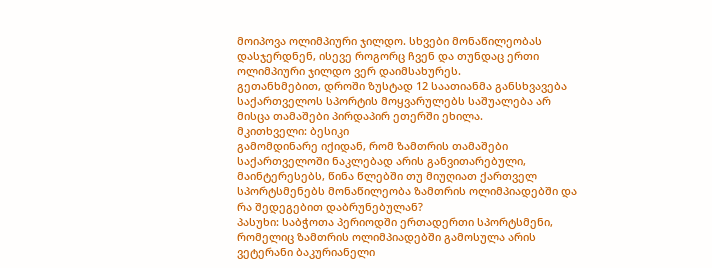მოიპოვა ოლიმპიური ჯილდო. სხვები მონაწილეობას დასჯერდნენ, ისევე როგორც ჩვენ და თუნდაც ერთი ოლიმპიური ჯილდო ვერ დაიმსახურეს.
გეთანხმებით, დროში ზუსტად 12 საათიანმა განსხვავება საქართველოს სპორტის მოყვარულებს საშუალება არ მისცა თამაშები პირდაპირ ეთერში ეხილა.
მკითხველი: ბესიკი
გამომდინარე იქიდან, რომ ზამთრის თამაშები საქართველოში ნაკლებად არის განვითარებული, მაინტერესებს, წინა წლებში თუ მიუღიათ ქართველ სპორტსმენებს მონაწილეობა ზამთრის ოლიმპიადებში და რა შედეგებით დაბრუნებულან?
პასუხი: საბჭოთა პერიოდში ერთადერთი სპორტსმენი, რომელიც ზამთრის ოლიმპიადებში გამოსულა არის ვეტერანი ბაკურიანელი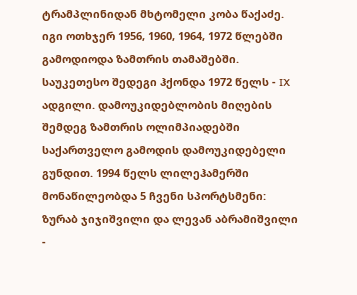ტრამპლინიდან მხტომელი კობა წაქაძე. იგი ოთხჯერ 1956, 1960, 1964, 1972 წლებში გამოდიოდა ზამთრის თამაშებში. საუკეთესო შედეგი ჰქონდა 1972 წელს - IX ადგილი. დამოუკიდებლობის მიღების შემდეგ ზამთრის ოლიმპიადებში საქართველო გამოდის დამოუკიდებელი გუნდით. 1994 წელს ლილეჰამერში მონაწილეობდა 5 ჩვენი სპორტსმენი: ზურაბ ჯიჯიშვილი და ლევან აბრამიშვილი -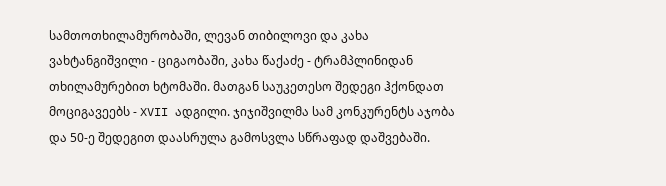სამთოთხილამურობაში, ლევან თიბილოვი და კახა ვახტანგიშვილი - ციგაობაში, კახა წაქაძე - ტრამპლინიდან თხილამურებით ხტომაში. მათგან საუკეთესო შედეგი ჰქონდათ მოციგავეებს - XVII ადგილი. ჯიჯიშვილმა სამ კონკურენტს აჯობა და 50-ე შედეგით დაასრულა გამოსვლა სწრაფად დაშვებაში.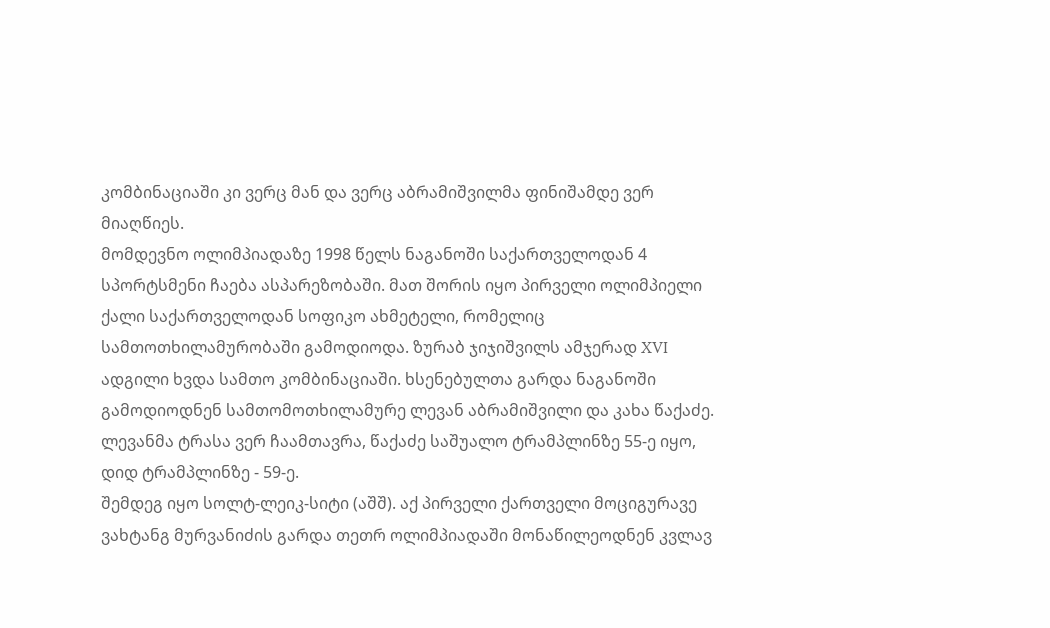კომბინაციაში კი ვერც მან და ვერც აბრამიშვილმა ფინიშამდე ვერ მიაღწიეს.
მომდევნო ოლიმპიადაზე 1998 წელს ნაგანოში საქართველოდან 4 სპორტსმენი ჩაება ასპარეზობაში. მათ შორის იყო პირველი ოლიმპიელი ქალი საქართველოდან სოფიკო ახმეტელი, რომელიც სამთოთხილამურობაში გამოდიოდა. ზურაბ ჯიჯიშვილს ამჯერად XVI ადგილი ხვდა სამთო კომბინაციაში. ხსენებულთა გარდა ნაგანოში გამოდიოდნენ სამთომოთხილამურე ლევან აბრამიშვილი და კახა წაქაძე. ლევანმა ტრასა ვერ ჩაამთავრა, წაქაძე საშუალო ტრამპლინზე 55-ე იყო, დიდ ტრამპლინზე - 59-ე.
შემდეგ იყო სოლტ-ლეიკ-სიტი (აშშ). აქ პირველი ქართველი მოციგურავე ვახტანგ მურვანიძის გარდა თეთრ ოლიმპიადაში მონაწილეოდნენ კვლავ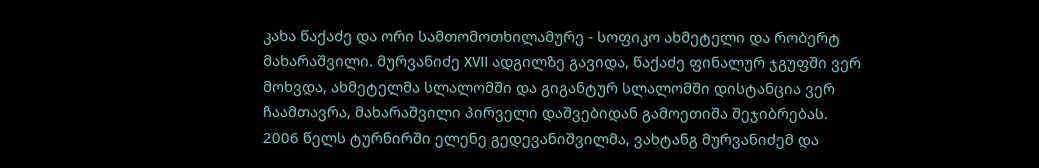კახა წაქაძე და ორი სამთომოთხილამურე - სოფიკო ახმეტელი და რობერტ მახარაშვილი. მურვანიძე XVII ადგილზე გავიდა, წაქაძე ფინალურ ჯგუფში ვერ მოხვდა, ახმეტელმა სლალომში და გიგანტურ სლალომში დისტანცია ვერ ჩაამთავრა, მახარაშვილი პირველი დაშვებიდან გამოეთიშა შეჯიბრებას.
2006 წელს ტურნირში ელენე გედევანიშვილმა, ვახტანგ მურვანიძემ და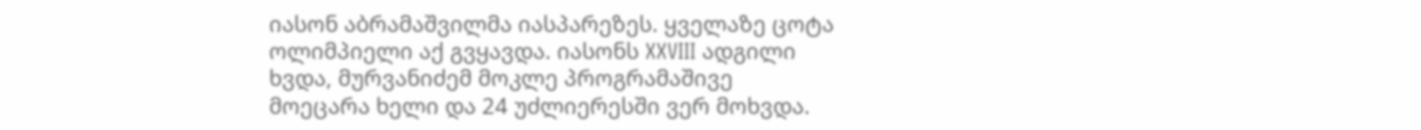იასონ აბრამაშვილმა იასპარეზეს. ყველაზე ცოტა ოლიმპიელი აქ გვყავდა. იასონს XXVIII ადგილი ხვდა, მურვანიძემ მოკლე პროგრამაშივე მოეცარა ხელი და 24 უძლიერესში ვერ მოხვდა.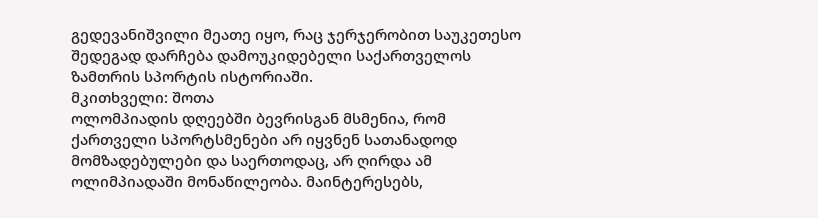გედევანიშვილი მეათე იყო, რაც ჯერჯერობით საუკეთესო შედეგად დარჩება დამოუკიდებელი საქართველოს ზამთრის სპორტის ისტორიაში.
მკითხველი: შოთა
ოლომპიადის დღეებში ბევრისგან მსმენია, რომ ქართველი სპორტსმენები არ იყვნენ სათანადოდ მომზადებულები და საერთოდაც, არ ღირდა ამ ოლიმპიადაში მონაწილეობა. მაინტერესებს,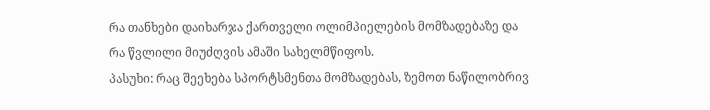რა თანხები დაიხარჯა ქართველი ოლიმპიელების მომზადებაზე და რა წვლილი მიუძღვის ამაში სახელმწიფოს.
პასუხი: რაც შეეხება სპორტსმენთა მომზადებას, ზემოთ ნაწილობრივ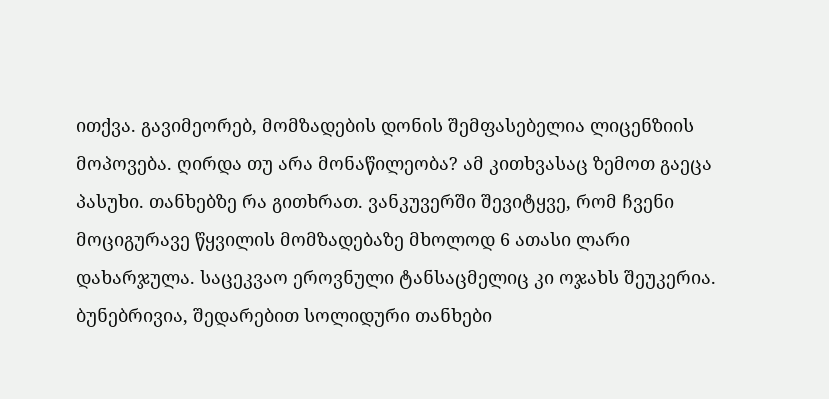ითქვა. გავიმეორებ, მომზადების დონის შემფასებელია ლიცენზიის მოპოვება. ღირდა თუ არა მონაწილეობა? ამ კითხვასაც ზემოთ გაეცა პასუხი. თანხებზე რა გითხრათ. ვანკუვერში შევიტყვე, რომ ჩვენი მოციგურავე წყვილის მომზადებაზე მხოლოდ 6 ათასი ლარი დახარჯულა. საცეკვაო ეროვნული ტანსაცმელიც კი ოჯახს შეუკერია. ბუნებრივია, შედარებით სოლიდური თანხები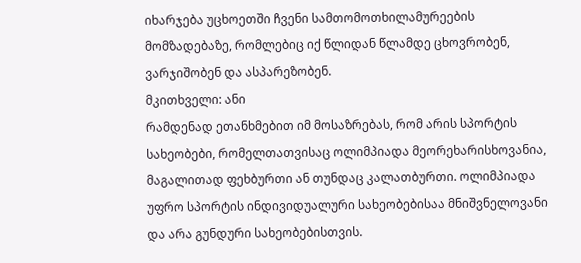იხარჯება უცხოეთში ჩვენი სამთომოთხილამურეების მომზადებაზე, რომლებიც იქ წლიდან წლამდე ცხოვრობენ, ვარჯიშობენ და ასპარეზობენ.
მკითხველი: ანი
რამდენად ეთანხმებით იმ მოსაზრებას, რომ არის სპორტის სახეობები, რომელთათვისაც ოლიმპიადა მეორეხარისხოვანია, მაგალითად ფეხბურთი ან თუნდაც კალათბურთი. ოლიმპიადა უფრო სპორტის ინდივიდუალური სახეობებისაა მნიშვნელოვანი და არა გუნდური სახეობებისთვის.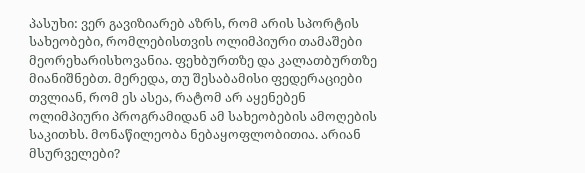პასუხი: ვერ გავიზიარებ აზრს, რომ არის სპორტის სახეობები, რომლებისთვის ოლიმპიური თამაშები მეორეხარისხოვანია. ფეხბურთზე და კალათბურთზე მიანიშნებთ. მერედა, თუ შესაბამისი ფედერაციები თვლიან, რომ ეს ასეა, რატომ არ აყენებენ ოლიმპიური პროგრამიდან ამ სახეობების ამოღების საკითხს. მონაწილეობა ნებაყოფლობითია. არიან მსურველები?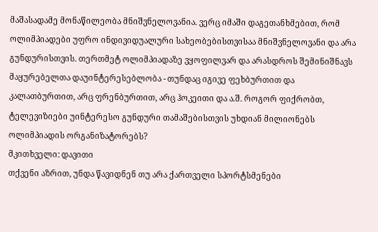მაშასადამე მონაწილეობა მნიშვნელოვანია. ვერც იმაში დაგეთანხმებით, რომ ოლიმპიადები უფრო ინდივიდუალური სახეობებისთვისაა მნიშვნელოვანი და არა გუნდურისთვის. თერთმეტ ოლიმპიადაზე ვყოფილვარ და არასდროს შემინიშნავს მაყურებელთა დაუინტერესებლობა - თუნდაც იგივე ფეხბურთით და კალათბურთით, არც ფრენბურთით, არც ჰოკეითი და ა.შ. როგორ ფიქრობთ, ტელევიზიები უინტერესო გუნდური თამაშებისთვის უხდიან მილიონებს ოლიმპიადის ორგანიზატორებს?
მკითხველი: დავითი
თქვენი აზრით, უნდა წავიდნენ თუ არა ქართველი სპორტსმენები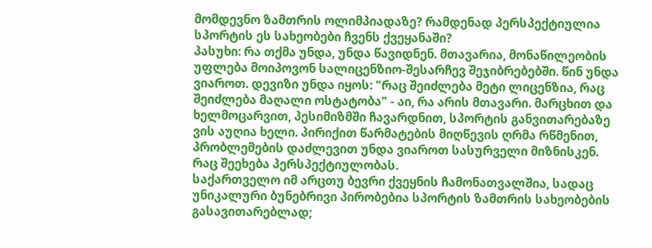მომდევნო ზამთრის ოლიმპიადაზე? რამდენად პერსპექტიულია სპორტის ეს სახეობები ჩვენს ქვეყანაში?
პასუხი: რა თქმა უნდა, უნდა წავიდნენ. მთავარია, მონაწილეობის უფლება მოიპოვონ სალიცენზიო-შესარჩევ შეჯიბრებებში. წინ უნდა ვიაროთ. დევიზი უნდა იყოს: "რაც შეიძლება მეტი ლიცენზია, რაც შეიძლება მაღალი ოსტატობა" - აი, რა არის მთავარი. მარცხით და ხელმოცარვით, პესიმიზმში ჩავარდნით, სპორტის განვითარებაზე ვის აუღია ხელი. პირიქით წარმატების მიღწევის ღრმა რწმენით, პრობლემების დაძლევით უნდა ვიაროთ სასურველი მიზნისკენ. რაც შეეხება პერსპექტიულობას.
საქართველო იმ არცთუ ბევრი ქვეყნის ჩამონათვალშია, სადაც უნიკალური ბუნებრივი პირობებია სპორტის ზამთრის სახეობების გასავითარებლად;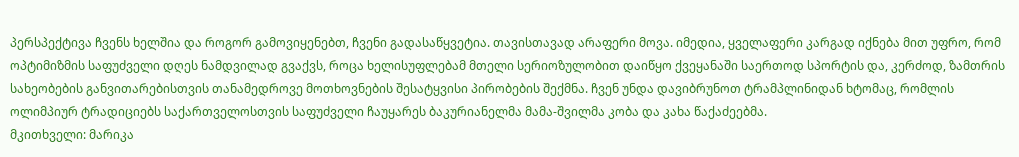პერსპექტივა ჩვენს ხელშია და როგორ გამოვიყენებთ, ჩვენი გადასაწყვეტია. თავისთავად არაფერი მოვა. იმედია, ყველაფერი კარგად იქნება მით უფრო, რომ ოპტიმიზმის საფუძველი დღეს ნამდვილად გვაქვს, როცა ხელისუფლებამ მთელი სერიოზულობით დაიწყო ქვეყანაში საერთოდ სპორტის და, კერძოდ, ზამთრის სახეობების განვითარებისთვის თანამედროვე მოთხოვნების შესატყვისი პირობების შექმნა. ჩვენ უნდა დავიბრუნოთ ტრამპლინიდან ხტომაც, რომლის ოლიმპიურ ტრადიციებს საქართველოსთვის საფუძველი ჩაუყარეს ბაკურიანელმა მამა-შვილმა კობა და კახა წაქაძეებმა.
მკითხველი: მარიკა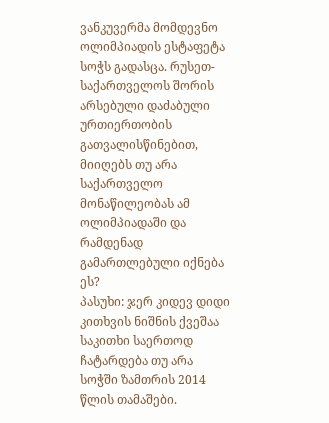ვანკუვერმა მომდევნო ოლიმპიადის ესტაფეტა სოჭს გადასცა. რუსეთ-საქართველოს შორის არსებული დაძაბული ურთიერთობის გათვალისწინებით, მიიღებს თუ არა საქართველო მონაწილეობას ამ ოლიმპიადაში და რამდენად გამართლებული იქნება ეს?
პასუხი: ჯერ კიდევ დიდი კითხვის ნიშნის ქვეშაა საკითხი საერთოდ ჩატარდება თუ არა სოჭში ზამთრის 2014 წლის თამაშები.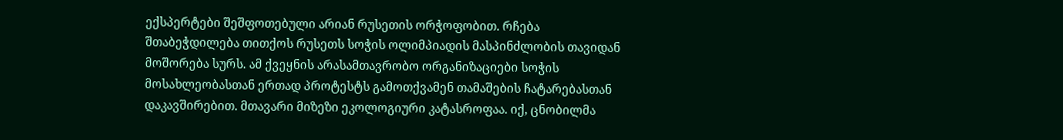ექსპერტები შეშფოთებული არიან რუსეთის ორჭოფობით. რჩება შთაბეჭდილება თითქოს რუსეთს სოჭის ოლიმპიადის მასპინძლობის თავიდან მოშორება სურს. ამ ქვეყნის არასამთავრობო ორგანიზაციები სოჭის მოსახლეობასთან ერთად პროტესტს გამოთქვამენ თამაშების ჩატარებასთან დაკავშირებით. მთავარი მიზეზი ეკოლოგიური კატასროფაა. იქ, ცნობილმა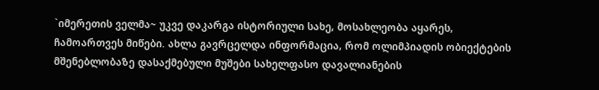`იმერეთის ველმა~ უკვე დაკარგა ისტორიული სახე, მოსახლეობა აყარეს, ჩამოართვეს მიწები. ახლა გავრცელდა ინფორმაცია, რომ ოლიმპიადის ობიექტების მშენებლობაზე დასაქმებული მუშები სახელფასო დავალიანების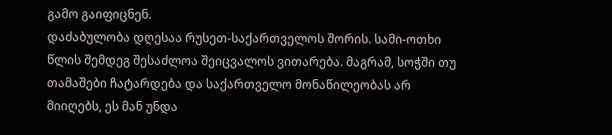გამო გაიფიცნენ.
დაძაბულობა დღესაა რუსეთ-საქართველოს შორის. სამი-ოთხი წლის შემდეგ შესაძლოა შეიცვალოს ვითარება. მაგრამ, სოჭში თუ თამაშები ჩატარდება და საქართველო მონაწილეობას არ მიიღებს, ეს მან უნდა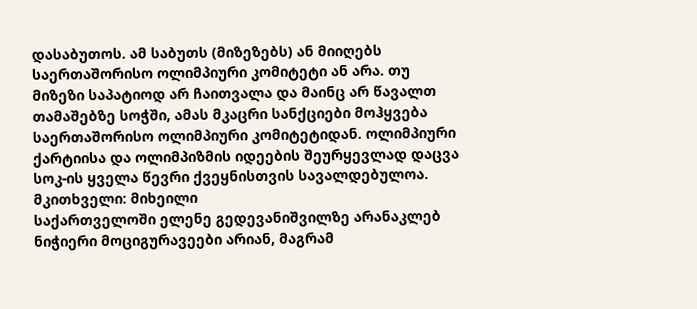დასაბუთოს. ამ საბუთს (მიზეზებს) ან მიიღებს საერთაშორისო ოლიმპიური კომიტეტი ან არა. თუ მიზეზი საპატიოდ არ ჩაითვალა და მაინც არ წავალთ თამაშებზე სოჭში, ამას მკაცრი სანქციები მოჰყვება საერთაშორისო ოლიმპიური კომიტეტიდან. ოლიმპიური ქარტიისა და ოლიმპიზმის იდეების შეურყევლად დაცვა სოკ-ის ყველა წევრი ქვეყნისთვის სავალდებულოა.
მკითხველი: მიხეილი
საქართველოში ელენე გედევანიშვილზე არანაკლებ ნიჭიერი მოციგურავეები არიან, მაგრამ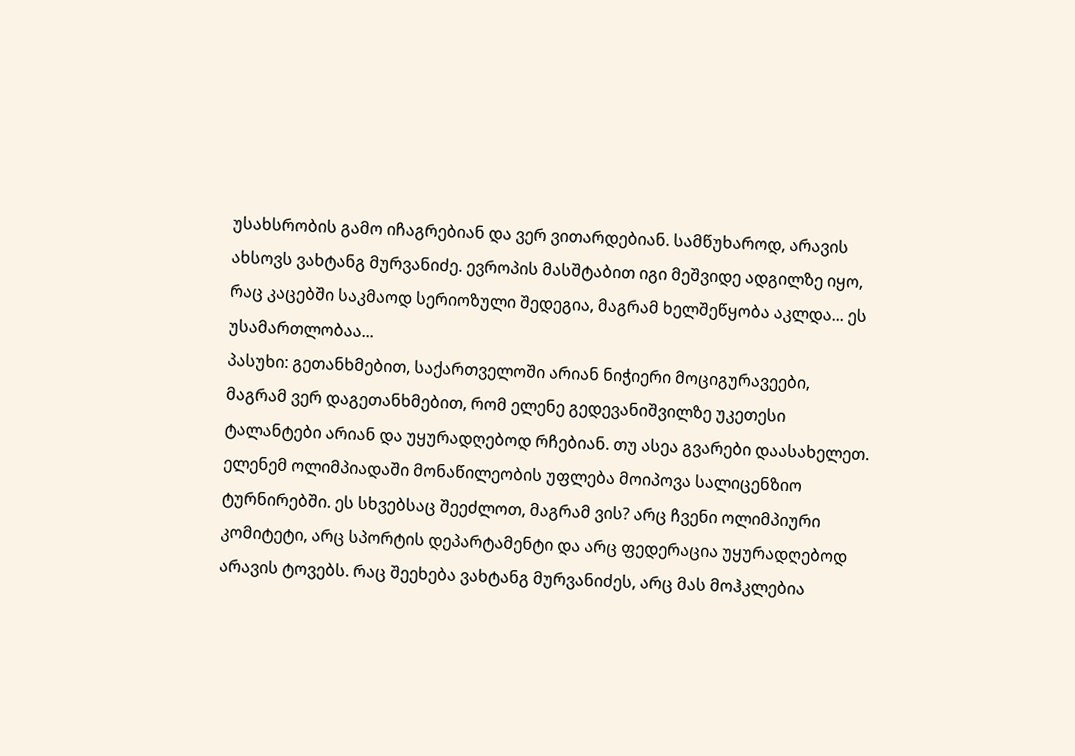უსახსრობის გამო იჩაგრებიან და ვერ ვითარდებიან. სამწუხაროდ, არავის ახსოვს ვახტანგ მურვანიძე. ევროპის მასშტაბით იგი მეშვიდე ადგილზე იყო, რაც კაცებში საკმაოდ სერიოზული შედეგია, მაგრამ ხელშეწყობა აკლდა... ეს უსამართლობაა...
პასუხი: გეთანხმებით, საქართველოში არიან ნიჭიერი მოციგურავეები, მაგრამ ვერ დაგეთანხმებით, რომ ელენე გედევანიშვილზე უკეთესი ტალანტები არიან და უყურადღებოდ რჩებიან. თუ ასეა გვარები დაასახელეთ. ელენემ ოლიმპიადაში მონაწილეობის უფლება მოიპოვა სალიცენზიო ტურნირებში. ეს სხვებსაც შეეძლოთ, მაგრამ ვის? არც ჩვენი ოლიმპიური კომიტეტი, არც სპორტის დეპარტამენტი და არც ფედერაცია უყურადღებოდ არავის ტოვებს. რაც შეეხება ვახტანგ მურვანიძეს, არც მას მოჰკლებია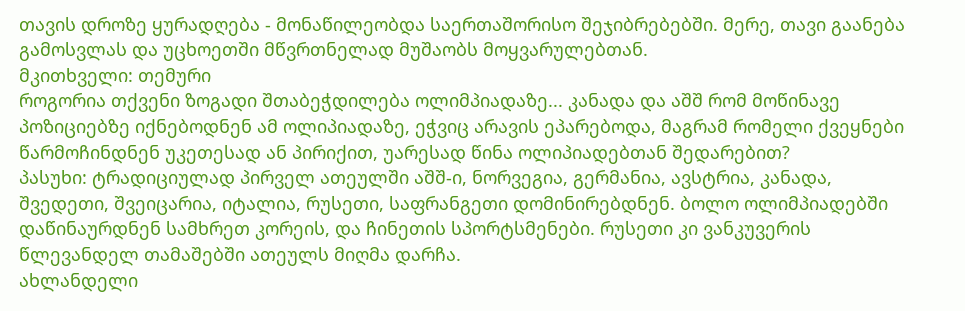თავის დროზე ყურადღება - მონაწილეობდა საერთაშორისო შეჯიბრებებში. მერე, თავი გაანება გამოსვლას და უცხოეთში მწვრთნელად მუშაობს მოყვარულებთან.
მკითხველი: თემური
როგორია თქვენი ზოგადი შთაბეჭდილება ოლიმპიადაზე... კანადა და აშშ რომ მოწინავე პოზიციებზე იქნებოდნენ ამ ოლიპიადაზე, ეჭვიც არავის ეპარებოდა, მაგრამ რომელი ქვეყნები წარმოჩინდნენ უკეთესად ან პირიქით, უარესად წინა ოლიპიადებთან შედარებით?
პასუხი: ტრადიციულად პირველ ათეულში აშშ-ი, ნორვეგია, გერმანია, ავსტრია, კანადა, შვედეთი, შვეიცარია, იტალია, რუსეთი, საფრანგეთი დომინირებდნენ. ბოლო ოლიმპიადებში დაწინაურდნენ სამხრეთ კორეის, და ჩინეთის სპორტსმენები. რუსეთი კი ვანკუვერის წლევანდელ თამაშებში ათეულს მიღმა დარჩა.
ახლანდელი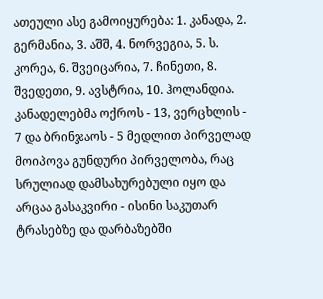ათეული ასე გამოიყურება: 1. კანადა, 2. გერმანია, 3. აშშ, 4. ნორვეგია, 5. ს. კორეა, 6. შვეიცარია, 7. ჩინეთი, 8. შვედეთი, 9. ავსტრია, 10. ჰოლანდია. კანადელებმა ოქროს - 13, ვერცხლის - 7 და ბრინჯაოს - 5 მედლით პირველად მოიპოვა გუნდური პირველობა, რაც სრულიად დამსახურებული იყო და არცაა გასაკვირი - ისინი საკუთარ ტრასებზე და დარბაზებში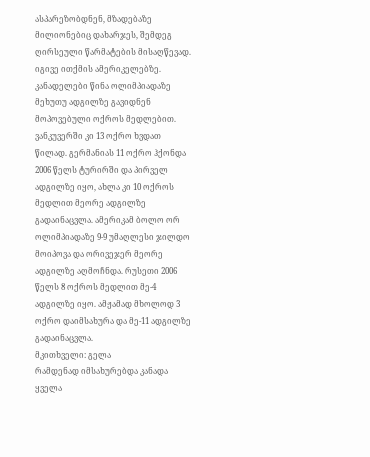ასპარეზობდნენ, მზადებაზე მილიონებიც დახარჯეს, შემდეგ ღირსეული წარმატების მისაღწევად. იგივე ითქმის ამერიკელებზე. კანადელები წინა ოლიმპიადაზე მეხუთუ ადგილზე გავიდნენ მოპოვებული ოქროს მედლებით. ვანკუვერში კი 13 ოქრო ხვდათ წილად. გერმანიას 11 ოქრო ჰქონდა 2006 წელს ტურირში და პირველ ადგილზე იყო, ახლა კი 10 ოქროს მედლით მეორე ადგილზე გადაინაცვლა. ამერიკამ ბოლო ორ ოლიმპიადაზე 9-9 უმაღლესი ჯილდო მოიპოვა და ორივეჯერ მეორე ადგილზე აღმოჩნდა. რუსეთი 2006 წელს 8 ოქროს მედლით მე-4 ადგილზე იყო. ამჟამად მხოლოდ 3 ოქრო დაიმსახურა და მე-11 ადგილზე გადაინაცვლა.
მკითხველი: გელა
რამდენად იმსახურებდა კანადა ყველა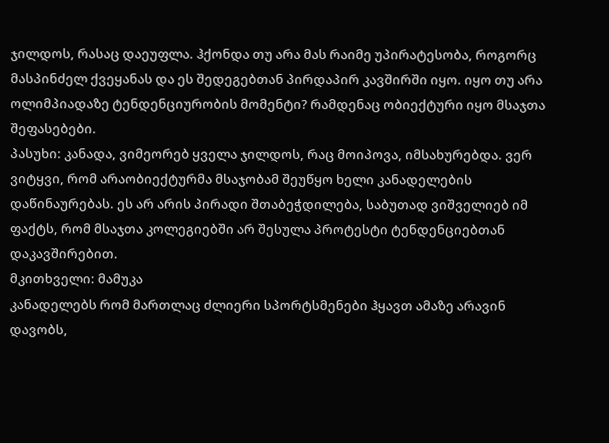ჯილდოს, რასაც დაეუფლა. ჰქონდა თუ არა მას რაიმე უპირატესობა, როგორც მასპინძელ ქვეყანას და ეს შედეგებთან პირდაპირ კავშირში იყო. იყო თუ არა ოლიმპიადაზე ტენდენციურობის მომენტი? რამდენაც ობიექტური იყო მსაჯთა შეფასებები.
პასუხი: კანადა, ვიმეორებ ყველა ჯილდოს, რაც მოიპოვა, იმსახურებდა. ვერ ვიტყვი, რომ არაობიექტურმა მსაჯობამ შეუწყო ხელი კანადელების დაწინაურებას. ეს არ არის პირადი შთაბეჭდილება, საბუთად ვიშველიებ იმ ფაქტს, რომ მსაჯთა კოლეგიებში არ შესულა პროტესტი ტენდენციებთან დაკავშირებით.
მკითხველი: მამუკა
კანადელებს რომ მართლაც ძლიერი სპორტსმენები ჰყავთ ამაზე არავინ დავობს,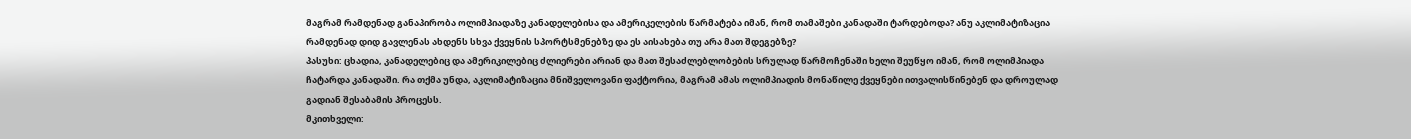მაგრამ რამდენად განაპირობა ოლიმპიადაზე კანადელებისა და ამერიკელების წარმატება იმან, რომ თამაშები კანადაში ტარდებოდა? ანუ აკლიმატიზაცია რამდენად დიდ გავლენას ახდენს სხვა ქვეყნის სპორტსმენებზე და ეს აისახება თუ არა მათ შდეგებზე?
პასუხი: ცხადია, კანადელებიც და ამერიკილებიც ძლიერები არიან და მათ შესაძლებლობების სრულად წარმოჩენაში ხელი შეუწყო იმან, რომ ოლიმპიადა ჩატარდა კანადაში. რა თქმა უნდა, აკლიმატიზაცია მნიშველოვანი ფაქტორია, მაგრამ ამას ოლიმპიადის მონაწილე ქვეყნები ითვალისწინებენ და დროულად გადიან შესაბამის პროცესს.
მკითხველი: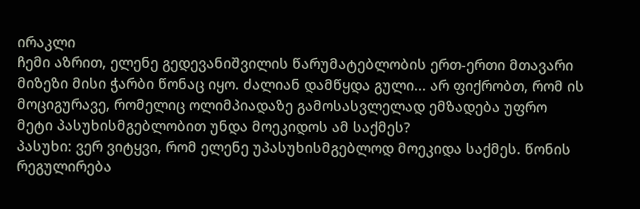ირაკლი
ჩემი აზრით, ელენე გედევანიშვილის წარუმატებლობის ერთ-ერთი მთავარი მიზეზი მისი ჭარბი წონაც იყო. ძალიან დამწყდა გული... არ ფიქრობთ, რომ ის მოციგურავე, რომელიც ოლიმპიადაზე გამოსასვლელად ემზადება უფრო მეტი პასუხისმგებლობით უნდა მოეკიდოს ამ საქმეს?
პასუხი: ვერ ვიტყვი, რომ ელენე უპასუხისმგებლოდ მოეკიდა საქმეს. წონის რეგულირება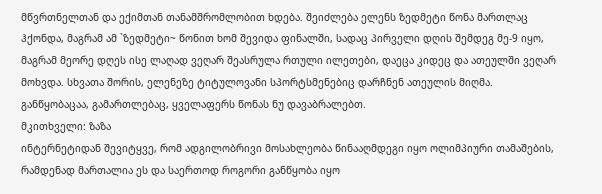მწვრთნელთან და ექიმთან თანამშრომლობით ხდება. შეიძლება ელენს ზედმეტი წონა მართლაც ჰქონდა, მაგრამ ამ `ზედმეტი~ წონით ხომ შევიდა ფინალში, სადაც პირველი დღის შემდეგ მე-9 იყო, მაგრამ მეორე დღეს ისე ლაღად ვეღარ შეასრულა რთული ილეთები, დაეცა კიდეც და ათეულში ვეღარ მოხვდა. სხვათა შორის, ელენეზე ტიტულოვანი სპორტსმენებიც დარჩნენ ათეულის მიღმა. განწყობაცაა, გამართლებაც, ყველაფერს წონას ნუ დავაბრალებთ.
მკითხველი: ზაზა
ინტერნეტიდან შევიტყვე, რომ ადგილობრივი მოსახლეობა წინააღმდეგი იყო ოლიმპიური თამაშების, რამდენად მართალია ეს და საერთოდ როგორი განწყობა იყო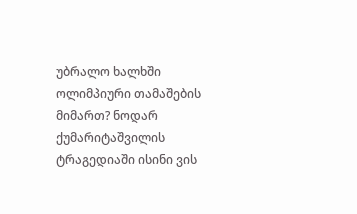უბრალო ხალხში ოლიმპიური თამაშების მიმართ? ნოდარ ქუმარიტაშვილის ტრაგედიაში ისინი ვის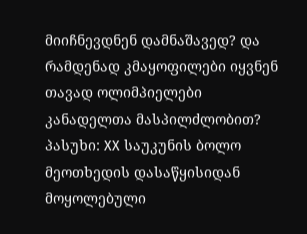მიიჩნევდნენ დამნაშავედ? და რამდენად კმაყოფილები იყვნენ თავად ოლიმპიელები კანადელთა მასპილძლობით?
პასუხი: XX საუკუნის ბოლო მეოთხედის დასაწყისიდან მოყოლებული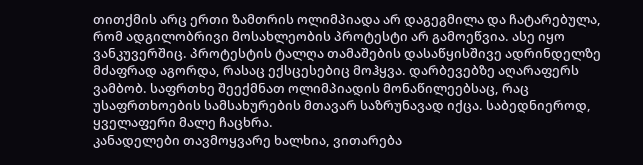თითქმის არც ერთი ზამთრის ოლიმპიადა არ დაგეგმილა და ჩატარებულა, რომ ადგილობრივი მოსახლეობის პროტესტი არ გამოეწვია. ასე იყო ვანკუვერშიც. პროტესტის ტალღა თამაშების დასაწყისშივე ადრინდელზე მძაფრად აგორდა, რასაც ექსცესებიც მოჰყვა. დარბევებზე აღარაფერს ვამბობ. საფრთხე შეექმნათ ოლიმპიადის მონაწილეებსაც, რაც უსაფრთხოების სამსახურების მთავარ საზრუნავად იქცა. საბედნიეროდ, ყველაფერი მალე ჩაცხრა.
კანადელები თავმოყვარე ხალხია, ვითარება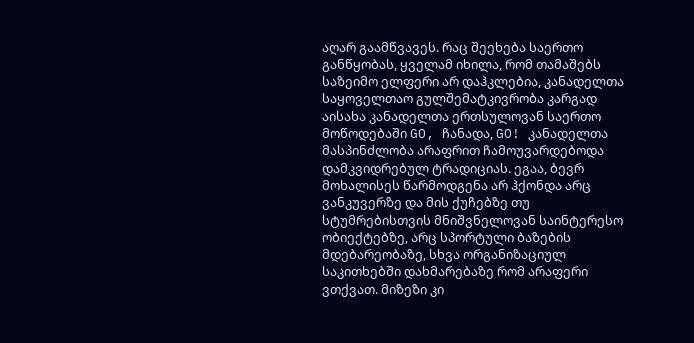აღარ გაამწვავეს. რაც შეეხება საერთო განწყობას, ყველამ იხილა, რომ თამაშებს საზეიმო ელფერი არ დაჰკლებია, კანადელთა საყოველთაო გულშემატკივრობა კარგად აისახა კანადელთა ერთსულოვან საერთო მოწოდებაში GO, ჩანადა, GO! კანადელთა მასპინძლობა არაფრით ჩამოუვარდებოდა დამკვიდრებულ ტრადიციას. ეგაა, ბევრ მოხალისეს წარმოდგენა არ ჰქონდა არც ვანკუვერზე და მის ქუჩებზე თუ სტუმრებისთვის მნიშვნელოვან საინტერესო ობიექტებზე, არც სპორტული ბაზების მდებარეობაზე, სხვა ორგანიზაციულ საკითხებში დახმარებაზე რომ არაფერი ვთქვათ. მიზეზი კი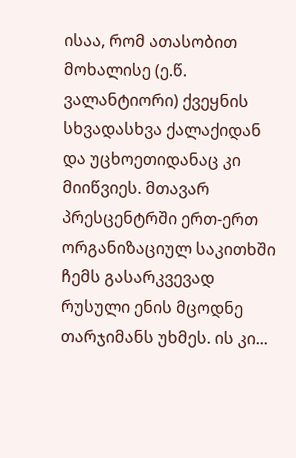ისაა, რომ ათასობით მოხალისე (ე.წ. ვალანტიორი) ქვეყნის სხვადასხვა ქალაქიდან და უცხოეთიდანაც კი მიიწვიეს. მთავარ პრესცენტრში ერთ-ერთ ორგანიზაციულ საკითხში ჩემს გასარკვევად რუსული ენის მცოდნე თარჯიმანს უხმეს. ის კი...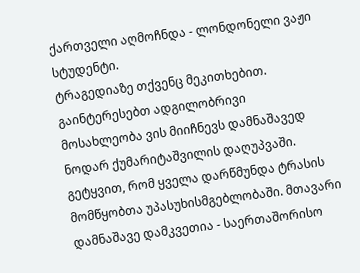ქართველი აღმოჩნდა - ლონდონელი ვაჟი სტუდენტი.
ტრაგედიაზე თქვენც მეკითხებით. გაინტერესებთ ადგილობრივი მოსახლეობა ვის მიიჩნევს დამნაშავედ ნოდარ ქუმარიტაშვილის დაღუპვაში. გეტყვით, რომ ყველა დარწმუნდა ტრასის მომწყობთა უპასუხისმგებლობაში. მთავარი დამნაშავე დამკვეთია - საერთაშორისო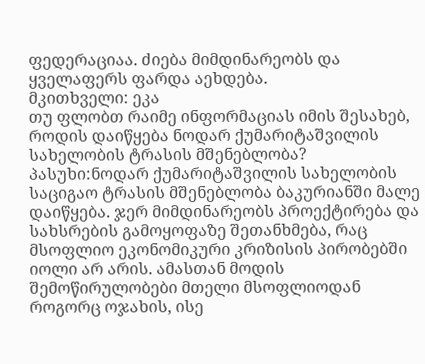ფედერაციაა. ძიება მიმდინარეობს და ყველაფერს ფარდა აეხდება.
მკითხველი: ეკა
თუ ფლობთ რაიმე ინფორმაციას იმის შესახებ, როდის დაიწყება ნოდარ ქუმარიტაშვილის სახელობის ტრასის მშენებლობა?
პასუხი:ნოდარ ქუმარიტაშვილის სახელობის საციგაო ტრასის მშენებლობა ბაკურიანში მალე დაიწყება. ჯერ მიმდინარეობს პროექტირება და სახსრების გამოყოფაზე შეთანხმება, რაც მსოფლიო ეკონომიკური კრიზისის პირობებში იოლი არ არის. ამასთან მოდის შემოწირულობები მთელი მსოფლიოდან როგორც ოჯახის, ისე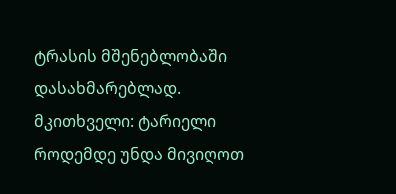ტრასის მშენებლობაში დასახმარებლად.
მკითხველი: ტარიელი
როდემდე უნდა მივიღოთ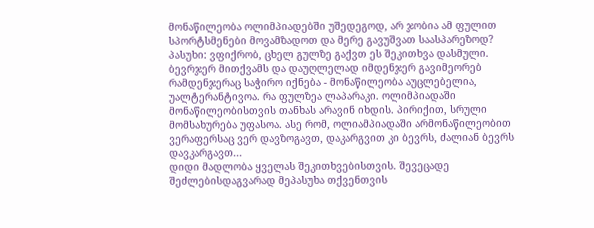მონაწილეობა ოლიმპიადებში უშედეგოდ, არ ჯობია ამ ფულით სპორტსმენები მოვამზადოთ და მერე გავუშვათ საასპარეზოდ?
პასუხი: ვფიქრობ, ცხელ გულზე გაქვთ ეს შეკითხვა დასმული. ბევრჯერ მითქვამს და დაუღლელად იმდენჯერ გავიმეორებ რამდენჯერაც საჭირო იქნება - მონაწილეობა აუცლებელია, უალტერანტივოა. რა ფულზეა ლაპარაკი. ოლიმპიადაში მონაწილეობისთვის თანხას არავინ იხდის. პირიქით, სრული მომსახურება უფასოა. ასე რომ, ოლიამპიადაში არმონაწილეობით ვერაფერსაც ვერ დავზოგავთ, დაკარგვით კი ბევრს, ძალიან ბევრს დავკარგავთ...
დიდი მადლობა ყველას შეკითხვებისთვის. შევეცადე შეძლებისდაგვარად მეპასუხა თქვენთვის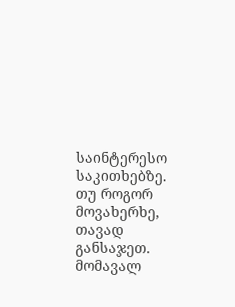საინტერესო საკითხებზე. თუ როგორ მოვახერხე, თავად განსაჯეთ. მომავალ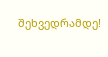შეხვედრამდე!